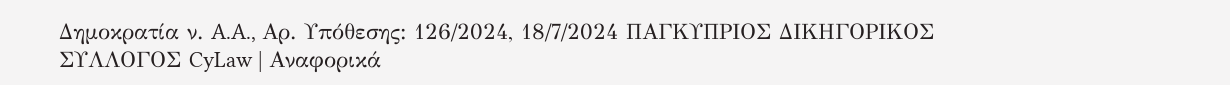Δημοκρατία ν. A.A., Αρ. Υπόθεσης: 126/2024, 18/7/2024 ΠΑΓΚΥΠΡΙΟΣ ΔΙΚΗΓΟΡΙΚΟΣ ΣΥΛΛΟΓΟΣ CyLaw | Αναφορικά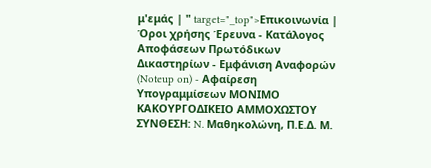μ'εμάς | " target="_top">Επικοινωνία | Όροι χρήσης Έρευνα - Κατάλογος Αποφάσεων Πρωτόδικων Δικαστηρίων - Εμφάνιση Αναφορών (Noteup on) - Αφαίρεση Υπογραμμίσεων ΜΟΝΙΜΟ ΚΑΚΟΥΡΓΟΔΙΚΕΙΟ ΑΜΜΟΧΩΣΤΟΥ ΣΥΝΘΕΣΗ: N. Μαθηκολώνη, Π.Ε.Δ. Μ.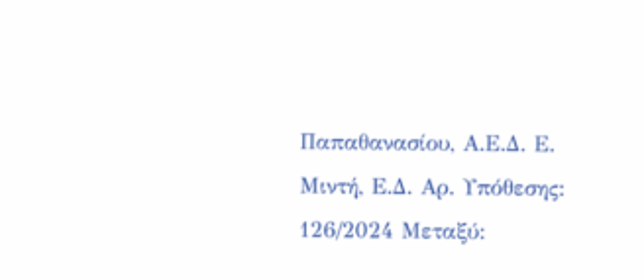Παπαθανασίου, Α.Ε.Δ. Ε. Μιντή, Ε.Δ. Αρ. Υπόθεσης: 126/2024 Μεταξύ: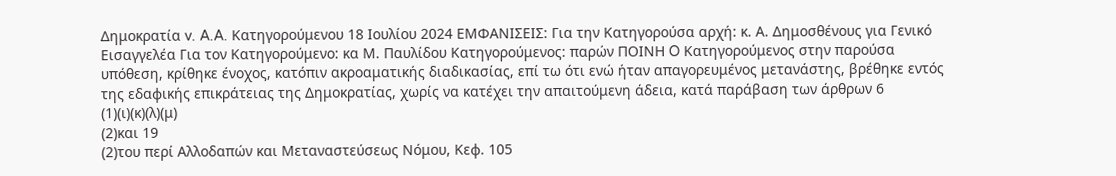Δημοκρατία v. A.A. Κατηγορούμενου 18 Ιουλίου 2024 ΕΜΦΑΝΙΣΕΙΣ: Για την Κατηγορούσα αρχή: κ. Α. Δημοσθένους για Γενικό Εισαγγελέα Για τον Κατηγορούμενο: κα Μ. Παυλίδου Κατηγορούμενος: παρών ΠΟΙΝΗ O Κατηγορούμενος στην παρούσα υπόθεση, κρίθηκε ένοχος, κατόπιν ακροαματικής διαδικασίας, επί τω ότι ενώ ήταν απαγορευμένος μετανάστης, βρέθηκε εντός της εδαφικής επικράτειας της Δημοκρατίας, χωρίς να κατέχει την απαιτούμενη άδεια, κατά παράβαση των άρθρων 6
(1)(ι)(κ)(λ)(μ)
(2)και 19
(2)του περί Αλλοδαπών και Μεταναστεύσεως Νόμου, Κεφ. 105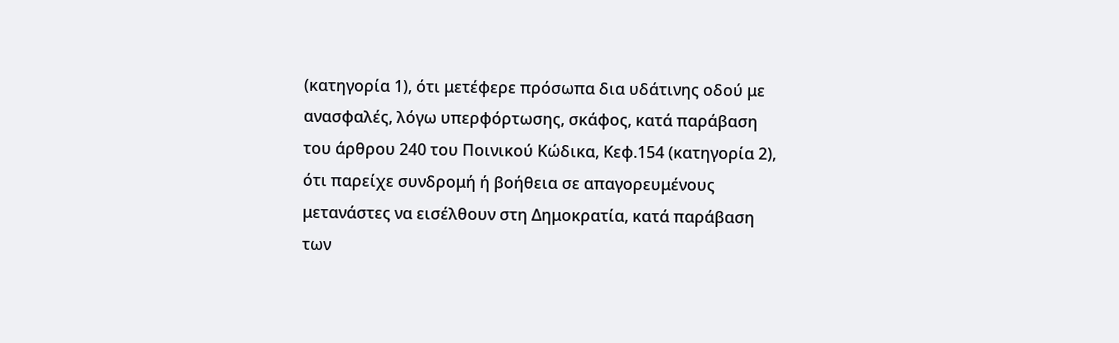(κατηγορία 1), ότι μετέφερε πρόσωπα δια υδάτινης οδού με ανασφαλές, λόγω υπερφόρτωσης, σκάφος, κατά παράβαση του άρθρου 240 του Ποινικού Κώδικα, Κεφ.154 (κατηγορία 2), ότι παρείχε συνδρομή ή βοήθεια σε απαγορευμένους μετανάστες να εισέλθουν στη Δημοκρατία, κατά παράβαση των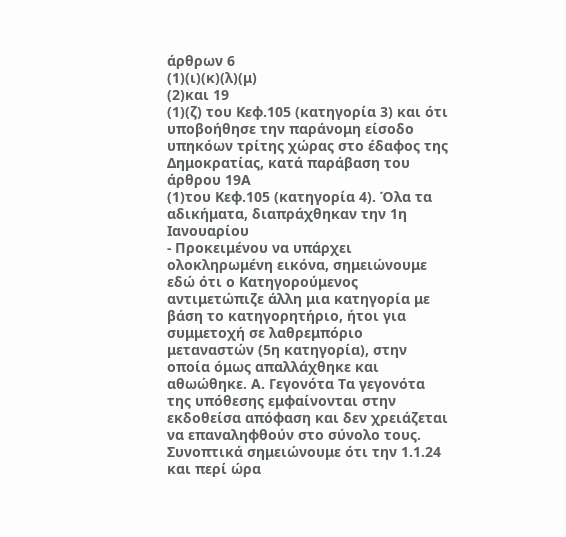άρθρων 6
(1)(ι)(κ)(λ)(μ)
(2)και 19
(1)(ζ) του Κεφ.105 (κατηγορία 3) και ότι υποβοήθησε την παράνομη είσοδο υπηκόων τρίτης χώρας στο έδαφος της Δημοκρατίας, κατά παράβαση του άρθρου 19Α
(1)του Κεφ.105 (κατηγορία 4). Όλα τα αδικήματα, διαπράχθηκαν την 1η Ιανουαρίου
- Προκειμένου να υπάρχει ολοκληρωμένη εικόνα, σημειώνουμε εδώ ότι ο Κατηγορούμενος αντιμετώπιζε άλλη μια κατηγορία με βάση το κατηγορητήριο, ήτοι για συμμετοχή σε λαθρεμπόριο μεταναστών (5η κατηγορία), στην οποία όμως απαλλάχθηκε και αθωώθηκε. Α. Γεγονότα Τα γεγονότα της υπόθεσης εμφαίνονται στην εκδοθείσα απόφαση και δεν χρειάζεται να επαναληφθούν στο σύνολο τους. Συνοπτικά σημειώνουμε ότι την 1.1.24 και περί ώρα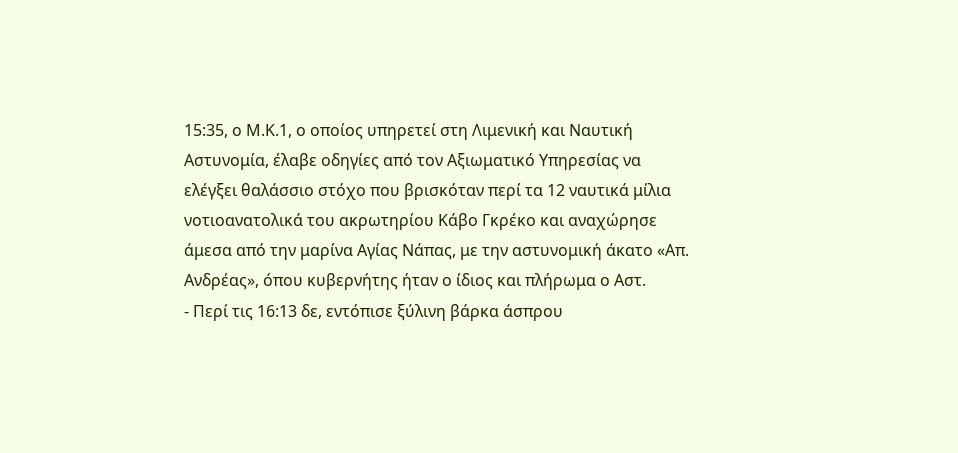15:35, ο Μ.Κ.1, ο οποίος υπηρετεί στη Λιμενική και Ναυτική Αστυνομία, έλαβε οδηγίες από τον Αξιωματικό Υπηρεσίας να ελέγξει θαλάσσιο στόχο που βρισκόταν περί τα 12 ναυτικά μίλια νοτιοανατολικά του ακρωτηρίου Κάβο Γκρέκο και αναχώρησε άμεσα από την μαρίνα Αγίας Νάπας, με την αστυνομική άκατο «Απ. Ανδρέας», όπου κυβερνήτης ήταν ο ίδιος και πλήρωμα ο Αστ.
- Περί τις 16:13 δε, εντόπισε ξύλινη βάρκα άσπρου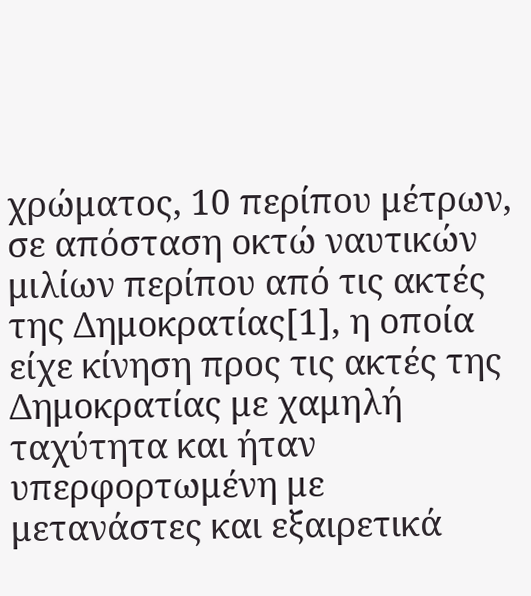χρώματος, 10 περίπου μέτρων, σε απόσταση οκτώ ναυτικών μιλίων περίπου από τις ακτές της Δημοκρατίας[1], η οποία είχε κίνηση προς τις ακτές της Δημοκρατίας με χαμηλή ταχύτητα και ήταν υπερφορτωμένη με μετανάστες και εξαιρετικά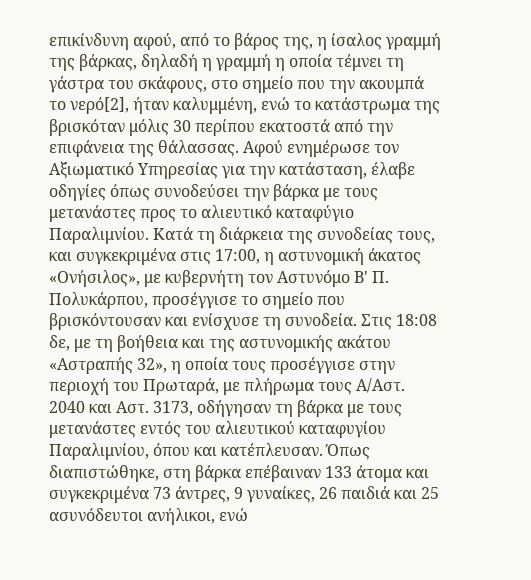επικίνδυνη αφού, από το βάρος της, η ίσαλος γραμμή της βάρκας, δηλαδή η γραμμή η οποία τέμνει τη γάστρα του σκάφους, στο σημείο που την ακουμπά το νερό[2], ήταν καλυμμένη, ενώ το κατάστρωμα της βρισκόταν μόλις 30 περίπου εκατοστά από την επιφάνεια της θάλασσας. Αφού ενημέρωσε τον Αξιωματικό Υπηρεσίας για την κατάσταση, έλαβε οδηγίες όπως συνοδεύσει την βάρκα με τους μετανάστες προς το αλιευτικό καταφύγιο Παραλιμνίου. Κατά τη διάρκεια της συνοδείας τους, και συγκεκριμένα στις 17:00, η αστυνομική άκατος «Ονήσιλος», με κυβερνήτη τον Αστυνόμο Β' Π. Πολυκάρπου, προσέγγισε το σημείο που βρισκόντουσαν και ενίσχυσε τη συνοδεία. Στις 18:08 δε, με τη βοήθεια και της αστυνομικής ακάτου «Αστραπής 32», η οποία τους προσέγγισε στην περιοχή του Πρωταρά, με πλήρωμα τους Α/Αστ. 2040 και Αστ. 3173, οδήγησαν τη βάρκα με τους μετανάστες εντός του αλιευτικού καταφυγίου Παραλιμνίου, όπου και κατέπλευσαν. Όπως διαπιστώθηκε, στη βάρκα επέβαιναν 133 άτομα και συγκεκριμένα 73 άντρες, 9 γυναίκες, 26 παιδιά και 25 ασυνόδευτοι ανήλικοι, ενώ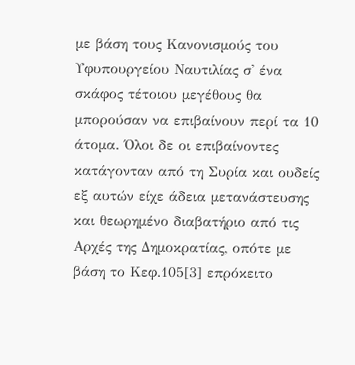με βάση τους Κανονισμούς του Υφυπουργείου Ναυτιλίας σ' ένα σκάφος τέτοιου μεγέθους θα μπορούσαν να επιβαίνουν περί τα 10 άτομα. Όλοι δε οι επιβαίνοντες κατάγονταν από τη Συρία και ουδείς εξ αυτών είχε άδεια μετανάστευσης και θεωρημένο διαβατήριο από τις Αρχές της Δημοκρατίας, οπότε με βάση το Κεφ.105[3] επρόκειτο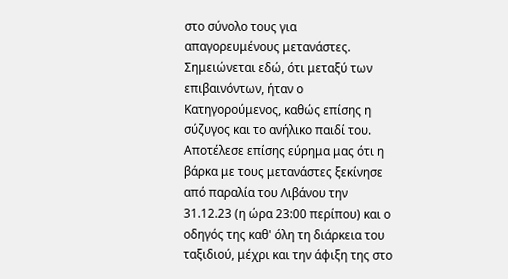στο σύνολο τους για απαγορευμένους μετανάστες. Σημειώνεται εδώ, ότι μεταξύ των επιβαινόντων, ήταν ο Κατηγορούμενος, καθώς επίσης η σύζυγος και το ανήλικο παιδί του. Αποτέλεσε επίσης εύρημα μας ότι η βάρκα με τους μετανάστες ξεκίνησε από παραλία του Λιβάνου την 31.12.23 (η ώρα 23:00 περίπου) και ο οδηγός της καθ' όλη τη διάρκεια του ταξιδιού, μέχρι και την άφιξη της στο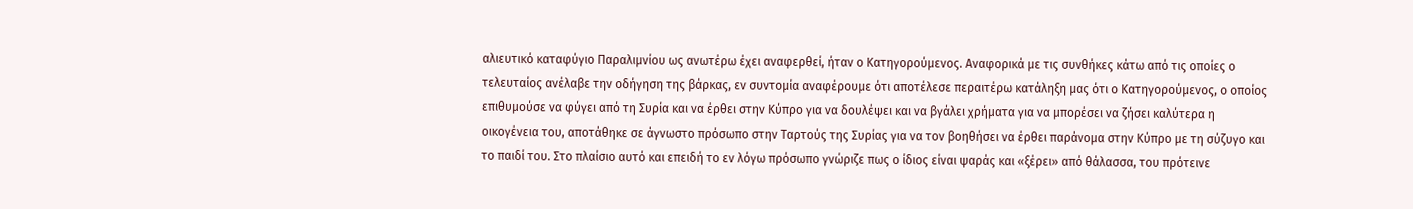αλιευτικό καταφύγιο Παραλιμνίου ως ανωτέρω έχει αναφερθεί, ήταν ο Κατηγορούμενος. Αναφορικά με τις συνθήκες κάτω από τις οποίες ο τελευταίος ανέλαβε την οδήγηση της βάρκας, εν συντομία αναφέρουμε ότι αποτέλεσε περαιτέρω κατάληξη μας ότι ο Κατηγορούμενος, ο οποίος επιθυμούσε να φύγει από τη Συρία και να έρθει στην Κύπρο για να δουλέψει και να βγάλει χρήματα για να μπορέσει να ζήσει καλύτερα η οικογένεια του, αποτάθηκε σε άγνωστο πρόσωπο στην Ταρτούς της Συρίας για να τον βοηθήσει να έρθει παράνομα στην Κύπρο με τη σύζυγο και το παιδί του. Στο πλαίσιο αυτό και επειδή το εν λόγω πρόσωπο γνώριζε πως ο ίδιος είναι ψαράς και «ξέρει» από θάλασσα, του πρότεινε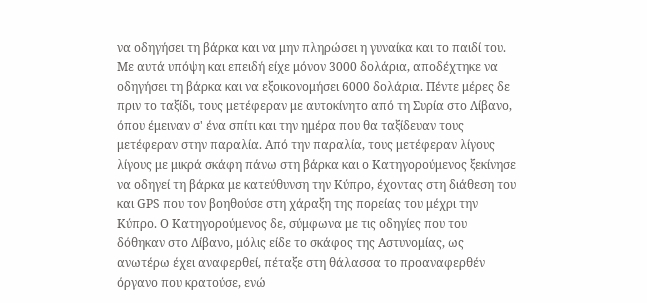να οδηγήσει τη βάρκα και να μην πληρώσει η γυναίκα και το παιδί του. Με αυτά υπόψη και επειδή είχε μόνον 3000 δολάρια, αποδέχτηκε να οδηγήσει τη βάρκα και να εξοικονομήσει 6000 δολάρια. Πέντε μέρες δε πριν το ταξίδι, τους μετέφεραν με αυτοκίνητο από τη Συρία στο Λίβανο, όπου έμειναν σ' ένα σπίτι και την ημέρα που θα ταξίδευαν τους μετέφεραν στην παραλία. Από την παραλία, τους μετέφεραν λίγους λίγους με μικρά σκάφη πάνω στη βάρκα και ο Κατηγορούμενος ξεκίνησε να οδηγεί τη βάρκα με κατεύθυνση την Κύπρο, έχοντας στη διάθεση του και GPS που τον βοηθούσε στη χάραξη της πορείας του μέχρι την Κύπρο. Ο Κατηγορούμενος δε, σύμφωνα με τις οδηγίες που του δόθηκαν στο Λίβανο, μόλις είδε το σκάφος της Αστυνομίας, ως ανωτέρω έχει αναφερθεί, πέταξε στη θάλασσα το προαναφερθέν όργανο που κρατούσε, ενώ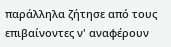παράλληλα ζήτησε από τους επιβαίνοντες ν' αναφέρουν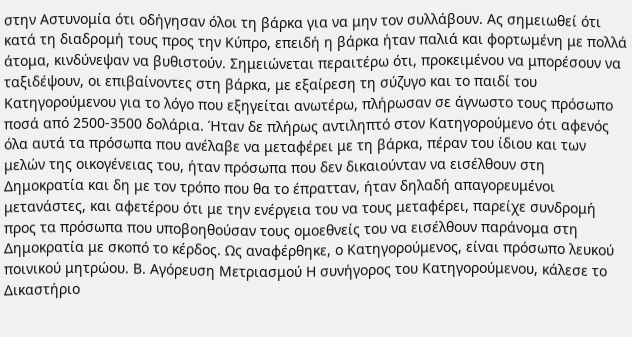στην Αστυνομία ότι οδήγησαν όλοι τη βάρκα για να μην τον συλλάβουν. Ας σημειωθεί ότι κατά τη διαδρομή τους προς την Κύπρο, επειδή η βάρκα ήταν παλιά και φορτωμένη με πολλά άτομα, κινδύνεψαν να βυθιστούν. Σημειώνεται περαιτέρω ότι, προκειμένου να μπορέσουν να ταξιδέψουν, οι επιβαίνοντες στη βάρκα, με εξαίρεση τη σύζυγο και το παιδί του Κατηγορούμενου για το λόγο που εξηγείται ανωτέρω, πλήρωσαν σε άγνωστο τους πρόσωπο ποσά από 2500-3500 δολάρια. Ήταν δε πλήρως αντιληπτό στον Κατηγορούμενο ότι αφενός όλα αυτά τα πρόσωπα που ανέλαβε να μεταφέρει με τη βάρκα, πέραν του ίδιου και των μελών της οικογένειας του, ήταν πρόσωπα που δεν δικαιούνταν να εισέλθουν στη Δημοκρατία και δη με τον τρόπο που θα το έπρατταν, ήταν δηλαδή απαγορευμένοι μετανάστες, και αφετέρου ότι με την ενέργεια του να τους μεταφέρει, παρείχε συνδρομή προς τα πρόσωπα που υποβοηθούσαν τους ομοεθνείς του να εισέλθουν παράνομα στη Δημοκρατία με σκοπό το κέρδος. Ως αναφέρθηκε, ο Κατηγορούμενος, είναι πρόσωπο λευκού ποινικού μητρώου. Β. Αγόρευση Μετριασμού Η συνήγορος του Κατηγορούμενου, κάλεσε το Δικαστήριο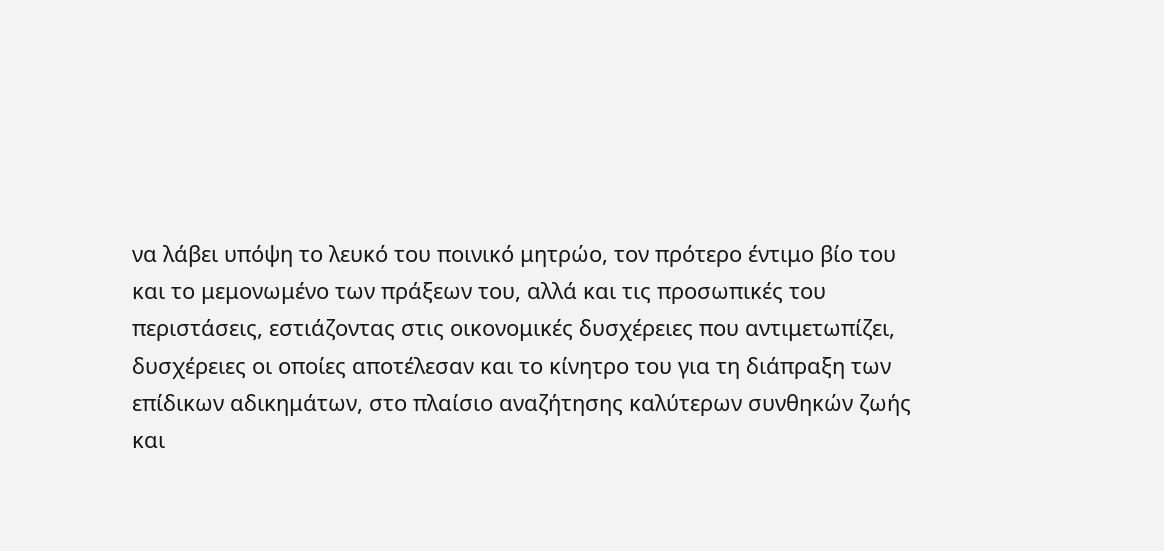να λάβει υπόψη το λευκό του ποινικό μητρώο, τον πρότερο έντιμο βίο του και το μεμονωμένο των πράξεων του, αλλά και τις προσωπικές του περιστάσεις, εστιάζοντας στις οικονομικές δυσχέρειες που αντιμετωπίζει, δυσχέρειες οι οποίες αποτέλεσαν και το κίνητρο του για τη διάπραξη των επίδικων αδικημάτων, στο πλαίσιο αναζήτησης καλύτερων συνθηκών ζωής και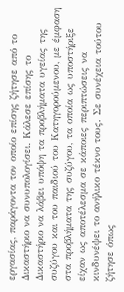εργασίας, παράγοντα τον οποίο επίσης ζήτησε από το Δικαστήριο να συνυπολογίσει. Kάλεσε επίσης το Δικαστήριο να λάβει υπόψη τα προβλήματα υγείας της συζύγου και του παιδιού του Κατηγορούμενου, με έμφαση στα προβλήματα της συζύγου, τα οποία ως υποστήριξε είχαν ως αποτέλεσμα σε κάποιες περιπτώσεις να κινδυνέψει το ανήλικο τέκνο τους. Σε συνέχεια τούτου ζήτησε όπως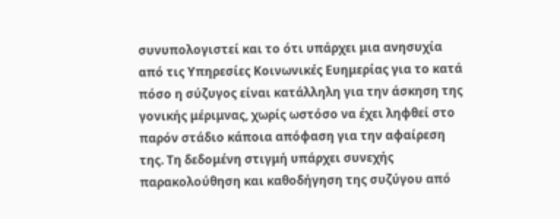συνυπολογιστεί και το ότι υπάρχει μια ανησυχία από τις Υπηρεσίες Κοινωνικές Ευημερίας για το κατά πόσο η σύζυγος είναι κατάλληλη για την άσκηση της γονικής μέριμνας, χωρίς ωστόσο να έχει ληφθεί στο παρόν στάδιο κάποια απόφαση για την αφαίρεση της. Τη δεδομένη στιγμή υπάρχει συνεχής παρακολούθηση και καθοδήγηση της συζύγου από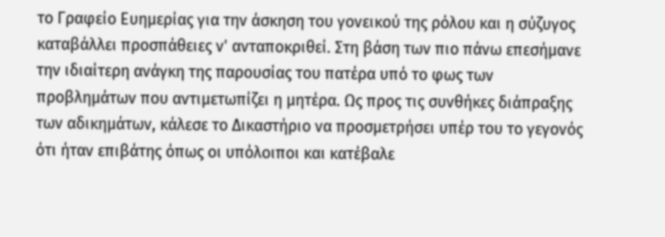το Γραφείο Ευημερίας για την άσκηση του γονεικού της ρόλου και η σύζυγος καταβάλλει προσπάθειες ν' ανταποκριθεί. Στη βάση των πιο πάνω επεσήμανε την ιδιαίτερη ανάγκη της παρουσίας του πατέρα υπό το φως των προβλημάτων που αντιμετωπίζει η μητέρα. Ως προς τις συνθήκες διάπραξης των αδικημάτων, κάλεσε το Δικαστήριο να προσμετρήσει υπέρ του το γεγονός ότι ήταν επιβάτης όπως οι υπόλοιποι και κατέβαλε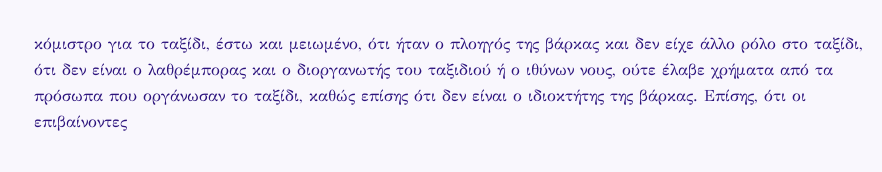κόμιστρο για το ταξίδι, έστω και μειωμένο, ότι ήταν ο πλοηγός της βάρκας και δεν είχε άλλο ρόλο στο ταξίδι, ότι δεν είναι ο λαθρέμπορας και ο διοργανωτής του ταξιδιού ή ο ιθύνων νους, ούτε έλαβε χρήματα από τα πρόσωπα που οργάνωσαν το ταξίδι, καθώς επίσης ότι δεν είναι ο ιδιοκτήτης της βάρκας. Επίσης, ότι οι επιβαίνοντες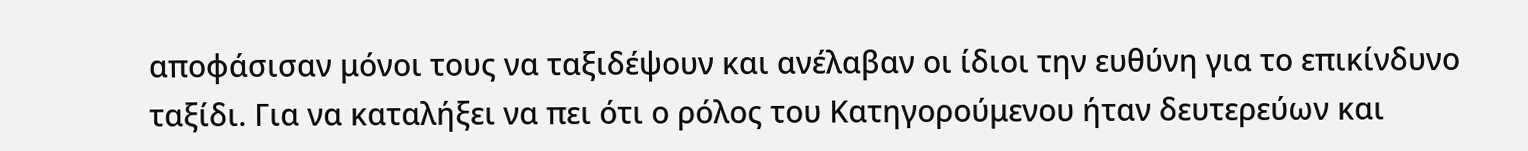αποφάσισαν μόνοι τους να ταξιδέψουν και ανέλαβαν οι ίδιοι την ευθύνη για το επικίνδυνο ταξίδι. Για να καταλήξει να πει ότι ο ρόλος του Κατηγορούμενου ήταν δευτερεύων και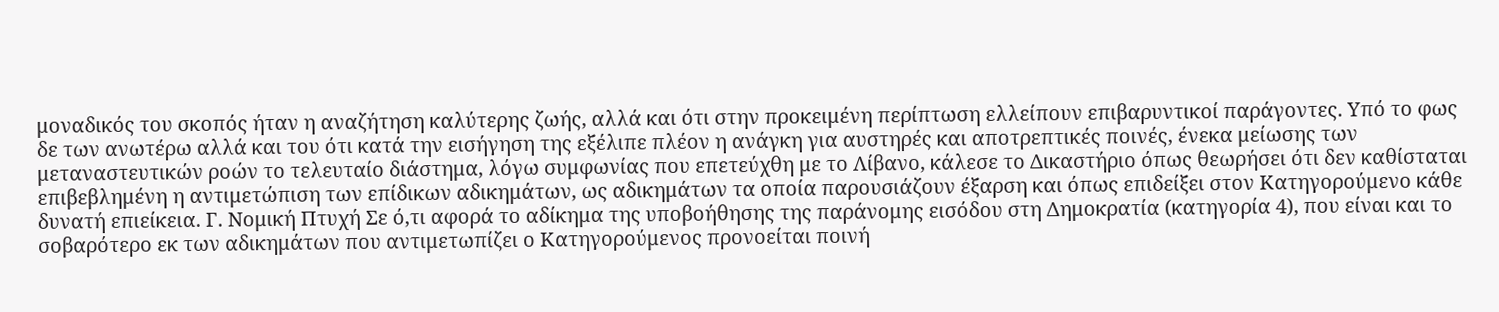μοναδικός του σκοπός ήταν η αναζήτηση καλύτερης ζωής, αλλά και ότι στην προκειμένη περίπτωση ελλείπουν επιβαρυντικοί παράγοντες. Υπό το φως δε των ανωτέρω αλλά και του ότι κατά την εισήγηση της εξέλιπε πλέον η ανάγκη για αυστηρές και αποτρεπτικές ποινές, ένεκα μείωσης των μεταναστευτικών ροών το τελευταίο διάστημα, λόγω συμφωνίας που επετεύχθη με το Λίβανο, κάλεσε το Δικαστήριο όπως θεωρήσει ότι δεν καθίσταται επιβεβλημένη η αντιμετώπιση των επίδικων αδικημάτων, ως αδικημάτων τα οποία παρουσιάζουν έξαρση και όπως επιδείξει στον Κατηγορούμενο κάθε δυνατή επιείκεια. Γ. Νομική Πτυχή Σε ό,τι αφορά το αδίκημα της υποβοήθησης της παράνομης εισόδου στη Δημοκρατία (κατηγορία 4), που είναι και το σοβαρότερο εκ των αδικημάτων που αντιμετωπίζει ο Κατηγορούμενος προνοείται ποινή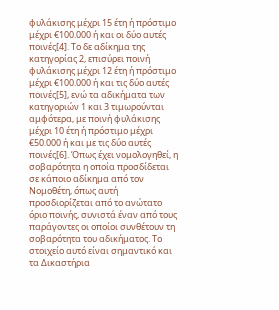φυλάκισης μέχρι 15 έτη ή πρόστιμο μέχρι €100.000 ή και οι δύο αυτές ποινές[4]. Το δε αδίκημα της κατηγορίας 2, επισύρει ποινή φυλάκισης μέχρι 12 έτη ή πρόστιμο μέχρι €100.000 ή και τις δύο αυτές ποινές[5], ενώ τα αδικήματα των κατηγοριών 1 και 3 τιμωρούνται αμφότερα, με ποινή φυλάκισης μέχρι 10 έτη ή πρόστιμο μέχρι €50.000 ή και με τις δύο αυτές ποινές[6]. Όπως έχει νομολογηθεί, η σοβαρότητα η οποία προσδίδεται σε κάποιο αδίκημα από τον Νομοθέτη, όπως αυτή προσδιορίζεται από το ανώτατο όριο ποινής, συνιστά έναν από τους παράγοντες οι οποίοι συνθέτουν τη σοβαρότητα του αδικήματος. Το στοιχείο αυτό είναι σημαντικό και τα Δικαστήρια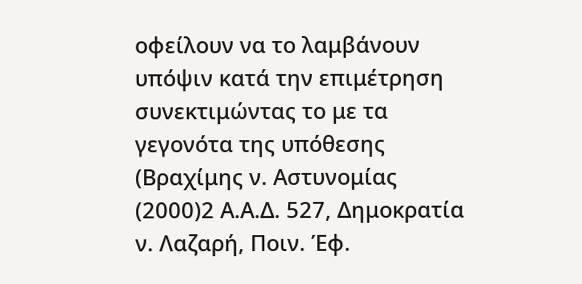οφείλουν να το λαμβάνουν υπόψιν κατά την επιμέτρηση συνεκτιμώντας το με τα γεγονότα της υπόθεσης (Βραχίμης ν. Αστυνομίας
(2000)2 Α.Α.Δ. 527, Δημοκρατία ν. Λαζαρή, Ποιν. Έφ.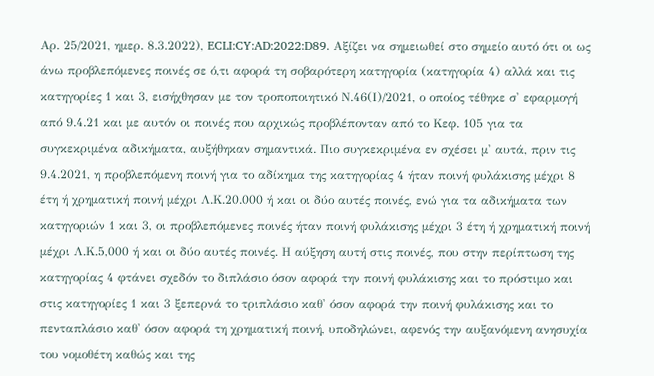Αρ. 25/2021, ημερ. 8.3.2022), ECLI:CY:AD:2022:D89. Αξίζει να σημειωθεί στο σημείο αυτό ότι οι ως άνω προβλεπόμενες ποινές σε ό,τι αφορά τη σοβαρότερη κατηγορία (κατηγορία 4) αλλά και τις κατηγορίες 1 και 3, εισήχθησαν με τον τροποποιητικό Ν.46(Ι)/2021, ο οποίος τέθηκε σ' εφαρμογή από 9.4.21 και με αυτόν οι ποινές που αρχικώς προβλέπονταν από το Κεφ. 105 για τα συγκεκριμένα αδικήματα, αυξήθηκαν σημαντικά. Πιο συγκεκριμένα εν σχέσει μ' αυτά, πριν τις 9.4.2021, η προβλεπόμενη ποινή για το αδίκημα της κατηγορίας 4 ήταν ποινή φυλάκισης μέχρι 8 έτη ή χρηματική ποινή μέχρι Λ.Κ.20.000 ή και οι δύο αυτές ποινές, ενώ για τα αδικήματα των κατηγοριών 1 και 3, οι προβλεπόμενες ποινές ήταν ποινή φυλάκισης μέχρι 3 έτη ή χρηματική ποινή μέχρι Λ.Κ.5,000 ή και οι δύο αυτές ποινές. Η αύξηση αυτή στις ποινές, που στην περίπτωση της κατηγορίας 4 φτάνει σχεδόν το διπλάσιο όσον αφορά την ποινή φυλάκισης και το πρόστιμο και στις κατηγορίες 1 και 3 ξεπερνά το τριπλάσιο καθ' όσον αφορά την ποινή φυλάκισης και το πενταπλάσιο καθ' όσον αφορά τη χρηματική ποινή, υποδηλώνει, αφενός την αυξανόμενη ανησυχία του νομοθέτη καθώς και της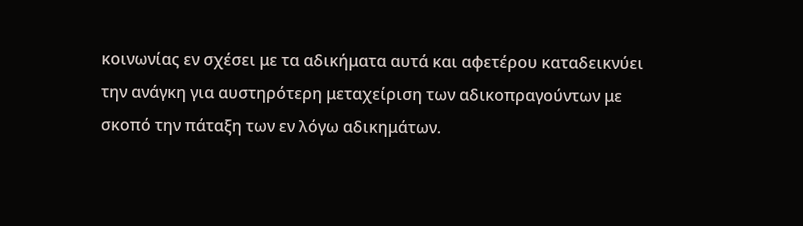κοινωνίας εν σχέσει με τα αδικήματα αυτά και αφετέρου καταδεικνύει την ανάγκη για αυστηρότερη μεταχείριση των αδικοπραγούντων με σκοπό την πάταξη των εν λόγω αδικημάτων.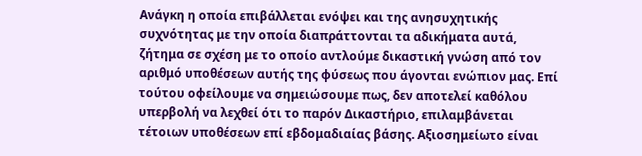Ανάγκη η οποία επιβάλλεται ενόψει και της ανησυχητικής συχνότητας με την οποία διαπράττονται τα αδικήματα αυτά, ζήτημα σε σχέση με το οποίο αντλούμε δικαστική γνώση από τον αριθμό υποθέσεων αυτής της φύσεως που άγονται ενώπιον μας. Επί τούτου οφείλουμε να σημειώσουμε πως, δεν αποτελεί καθόλου υπερβολή να λεχθεί ότι το παρόν Δικαστήριο, επιλαμβάνεται τέτοιων υποθέσεων επί εβδομαδιαίας βάσης. Αξιοσημείωτο είναι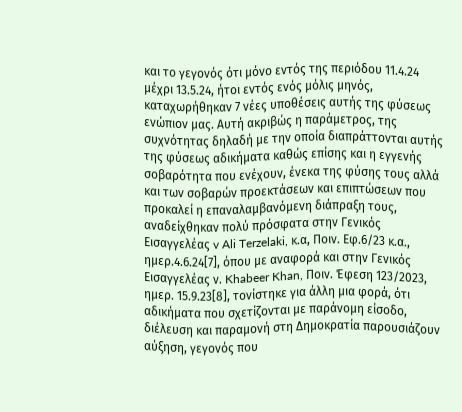και το γεγονός ότι μόνο εντός της περιόδου 11.4.24 μέχρι 13.5.24, ήτοι εντός ενός μόλις μηνός, καταχωρήθηκαν 7 νέες υποθέσεις αυτής της φύσεως ενώπιον μας. Αυτή ακριβώς η παράμετρος, της συχνότητας δηλαδή με την οποία διαπράττονται αυτής της φύσεως αδικήματα καθώς επίσης και η εγγενής σοβαρότητα που ενέχουν, ένεκα της φύσης τους αλλά και των σοβαρών προεκτάσεων και επιπτώσεων που προκαλεί η επαναλαμβανόμενη διάπραξη τους, αναδείχθηκαν πολύ πρόσφατα στην Γενικός Εισαγγελέας v Ali Terzelaki, κ.α, Ποιν. Εφ.6/23 κ.α., ημερ.4.6.24[7], όπου με αναφορά και στην Γενικός Εισαγγελέας ν. Khabeer Khan, Ποιν. Έφεση 123/2023, ημερ. 15.9.23[8], τονίστηκε για άλλη μια φορά, ότι αδικήματα που σχετίζονται με παράνομη είσοδο, διέλευση και παραμονή στη Δημοκρατία παρουσιάζουν αύξηση, γεγονός που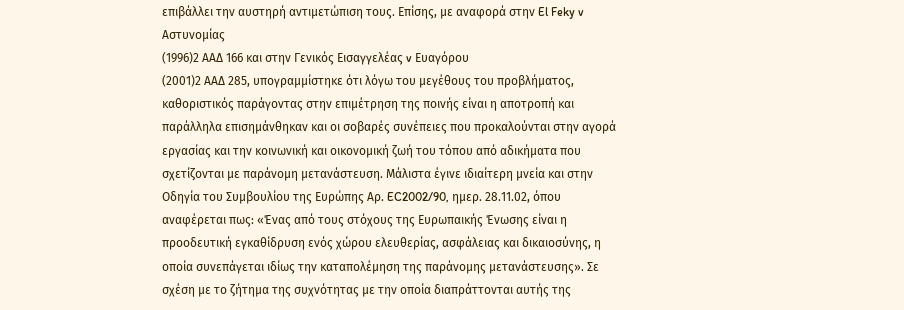επιβάλλει την αυστηρή αντιμετώπιση τους. Επίσης, με αναφορά στην El Feky v Αστυνομίας
(1996)2 ΑΑΔ 166 και στην Γενικός Εισαγγελέας v Ευαγόρου
(2001)2 ΑΑΔ 285, υπογραμμίστηκε ότι λόγω του μεγέθους του προβλήματος, καθοριστικός παράγοντας στην επιμέτρηση της ποινής είναι η αποτροπή και παράλληλα επισημάνθηκαν και οι σοβαρές συνέπειες που προκαλούνται στην αγορά εργασίας και την κοινωνική και οικονομική ζωή του τόπου από αδικήματα που σχετίζονται με παράνομη μετανάστευση. Μάλιστα έγινε ιδιαίτερη μνεία και στην Οδηγία του Συμβουλίου της Ευρώπης Αρ. EC2002/90, ημερ. 28.11.02, όπου αναφέρεται πως: «Ένας από τους στόχους της Ευρωπαικής Ένωσης είναι η προοδευτική εγκαθίδρυση ενός χώρου ελευθερίας, ασφάλειας και δικαιοσύνης, η οποία συνεπάγεται ιδίως την καταπολέμηση της παράνομης μετανάστευσης». Σε σχέση με το ζήτημα της συχνότητας με την οποία διαπράττονται αυτής της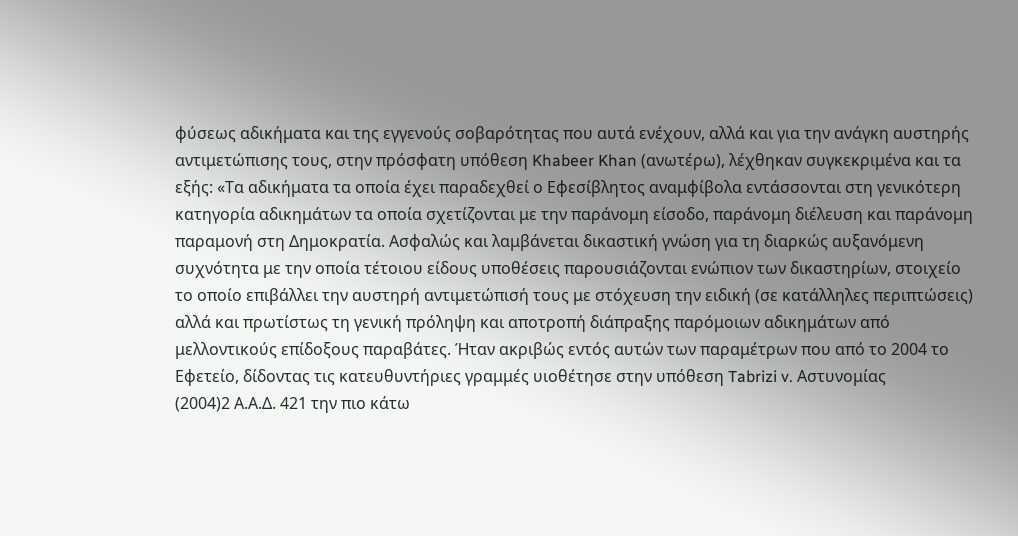φύσεως αδικήματα και της εγγενούς σοβαρότητας που αυτά ενέχουν, αλλά και για την ανάγκη αυστηρής αντιμετώπισης τους, στην πρόσφατη υπόθεση Khabeer Khan (ανωτέρω), λέχθηκαν συγκεκριμένα και τα εξής: «Τα αδικήματα τα οποία έχει παραδεχθεί ο Εφεσίβλητος αναμφίβολα εντάσσονται στη γενικότερη κατηγορία αδικημάτων τα οποία σχετίζονται με την παράνομη είσοδο, παράνομη διέλευση και παράνομη παραμονή στη Δημοκρατία. Ασφαλώς και λαμβάνεται δικαστική γνώση για τη διαρκώς αυξανόμενη συχνότητα με την οποία τέτοιου είδους υποθέσεις παρουσιάζονται ενώπιον των δικαστηρίων, στοιχείο το οποίο επιβάλλει την αυστηρή αντιμετώπισή τους με στόχευση την ειδική (σε κατάλληλες περιπτώσεις) αλλά και πρωτίστως τη γενική πρόληψη και αποτροπή διάπραξης παρόμοιων αδικημάτων από μελλοντικούς επίδοξους παραβάτες. Ήταν ακριβώς εντός αυτών των παραμέτρων που από το 2004 το Εφετείο, δίδοντας τις κατευθυντήριες γραμμές υιοθέτησε στην υπόθεση Tabrizi v. Αστυνομίας
(2004)2 Α.Α.Δ. 421 την πιο κάτω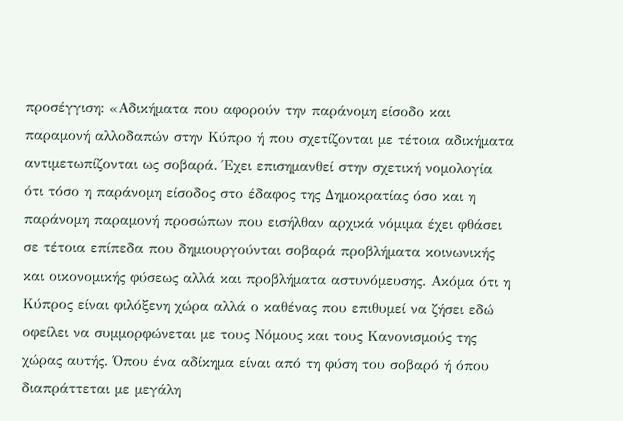προσέγγιση: «Αδικήματα που αφορούν την παράνομη είσοδο και παραμονή αλλοδαπών στην Κύπρο ή που σχετίζονται με τέτοια αδικήματα αντιμετωπίζονται ως σοβαρά. Έχει επισημανθεί στην σχετική νομολογία ότι τόσο η παράνομη είσοδος στο έδαφος της Δημοκρατίας όσο και η παράνομη παραμονή προσώπων που εισήλθαν αρχικά νόμιμα έχει φθάσει σε τέτοια επίπεδα που δημιουργούνται σοβαρά προβλήματα κοινωνικής και οικονομικής φύσεως αλλά και προβλήματα αστυνόμευσης. Ακόμα ότι η Κύπρος είναι φιλόξενη χώρα αλλά ο καθένας που επιθυμεί να ζήσει εδώ οφείλει να συμμορφώνεται με τους Νόμους και τους Κανονισμούς της χώρας αυτής. Όπου ένα αδίκημα είναι από τη φύση του σοβαρό ή όπου διαπράττεται με μεγάλη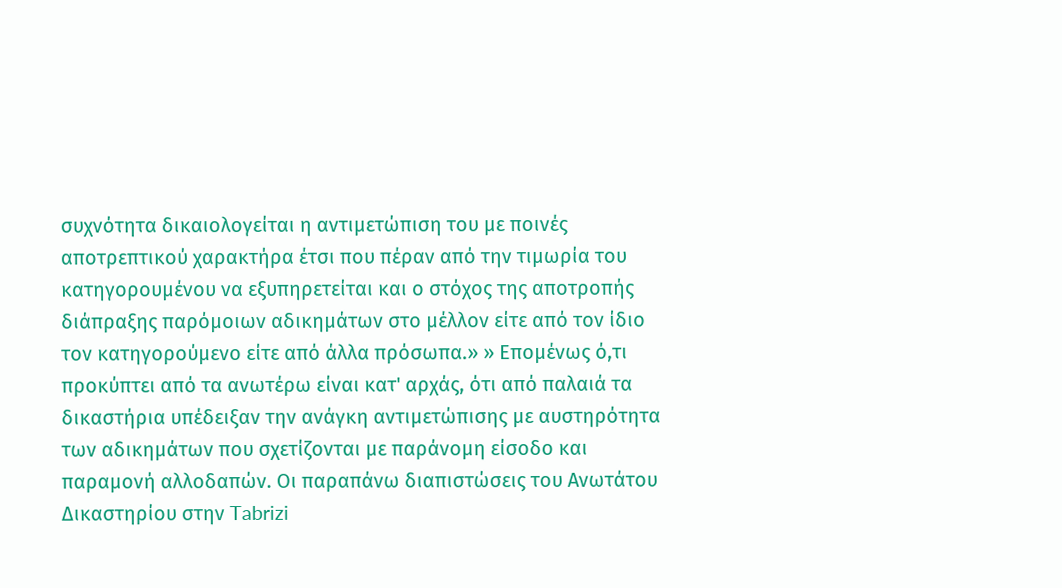συχνότητα δικαιολογείται η αντιμετώπιση του με ποινές αποτρεπτικού χαρακτήρα έτσι που πέραν από την τιμωρία του κατηγορουμένου να εξυπηρετείται και ο στόχος της αποτροπής διάπραξης παρόμοιων αδικημάτων στο μέλλον είτε από τον ίδιο τον κατηγορούμενο είτε από άλλα πρόσωπα.» » Επομένως ό,τι προκύπτει από τα ανωτέρω είναι κατ' αρχάς, ότι από παλαιά τα δικαστήρια υπέδειξαν την ανάγκη αντιμετώπισης με αυστηρότητα των αδικημάτων που σχετίζονται με παράνομη είσοδο και παραμονή αλλοδαπών. Οι παραπάνω διαπιστώσεις του Ανωτάτου Δικαστηρίου στην Tabrizi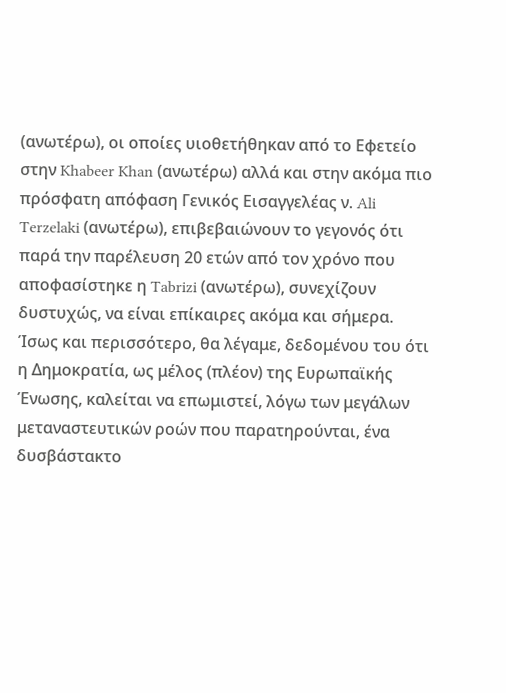(ανωτέρω), οι οποίες υιοθετήθηκαν από το Εφετείο στην Khabeer Khan (ανωτέρω) αλλά και στην ακόμα πιο πρόσφατη απόφαση Γενικός Εισαγγελέας ν. Ali Terzelaki (ανωτέρω), επιβεβαιώνουν το γεγονός ότι παρά την παρέλευση 20 ετών από τον χρόνο που αποφασίστηκε η Tabrizi (ανωτέρω), συνεχίζουν δυστυχώς, να είναι επίκαιρες ακόμα και σήμερα. Ίσως και περισσότερο, θα λέγαμε, δεδομένου του ότι η Δημοκρατία, ως μέλος (πλέον) της Ευρωπαϊκής Ένωσης, καλείται να επωμιστεί, λόγω των μεγάλων μεταναστευτικών ροών που παρατηρούνται, ένα δυσβάστακτο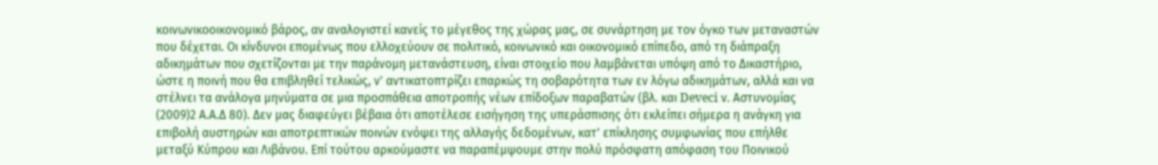κοινωνικοοικονομικό βάρος, αν αναλογιστεί κανείς το μέγεθος της χώρας μας, σε συνάρτηση με τον όγκο των μεταναστών που δέχεται. Οι κίνδυνοι επομένως που ελλοχεύουν σε πολιτικό, κοινωνικό και οικονομικό επίπεδο, από τη διάπραξη αδικημάτων που σχετίζονται με την παράνομη μετανάστευση, είναι στοιχείο που λαμβάνεται υπόψη από το Δικαστήριο, ώστε η ποινή που θα επιβληθεί τελικώς, ν' αντικατοπτρίζει επαρκώς τη σοβαρότητα των εν λόγω αδικημάτων, αλλά και να στέλνει τα ανάλογα μηνύματα σε μια προσπάθεια αποτροπής νέων επίδοξων παραβατών (βλ. και Deveci ν. Αστυνομίας
(2009)2 Α.Α.Δ 80). Δεν μας διαφεύγει βέβαια ότι αποτέλεσε εισήγηση της υπεράσπισης ότι εκλείπει σήμερα η ανάγκη για επιβολή αυστηρών και αποτρεπτικών ποινών ενόψει της αλλαγής δεδομένων, κατ' επίκλησης συμφωνίας που επήλθε μεταξύ Κύπρου και Λιβάνου. Επί τούτου αρκούμαστε να παραπέμψουμε στην πολύ πρόσφατη απόφαση του Ποινικού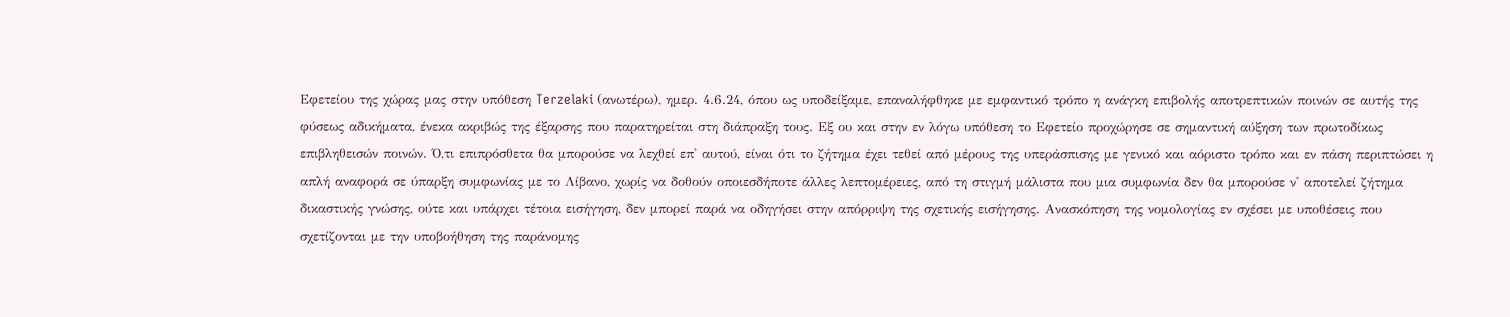Εφετείου της χώρας μας στην υπόθεση Terzelaki (ανωτέρω), ημερ. 4.6.24, όπου ως υποδείξαμε, επαναλήφθηκε με εμφαντικό τρόπο η ανάγκη επιβολής αποτρεπτικών ποινών σε αυτής της φύσεως αδικήματα, ένεκα ακριβώς της έξαρσης που παρατηρείται στη διάπραξη τους. Εξ ου και στην εν λόγω υπόθεση το Εφετείο προχώρησε σε σημαντική αύξηση των πρωτοδίκως επιβληθεισών ποινών. Ό,τι επιπρόσθετα θα μπορούσε να λεχθεί επ' αυτού, είναι ότι το ζήτημα έχει τεθεί από μέρους της υπεράσπισης με γενικό και αόριστο τρόπο και εν πάση περιπτώσει η απλή αναφορά σε ύπαρξη συμφωνίας με το Λίβανο, χωρίς να δοθούν οποιεσδήποτε άλλες λεπτομέρειες, από τη στιγμή μάλιστα που μια συμφωνία δεν θα μπορούσε ν' αποτελεί ζήτημα δικαστικής γνώσης, ούτε και υπάρχει τέτοια εισήγηση, δεν μπορεί παρά να οδηγήσει στην απόρριψη της σχετικής εισήγησης. Ανασκόπηση της νομολογίας εν σχέσει με υποθέσεις που σχετίζονται με την υποβοήθηση της παράνομης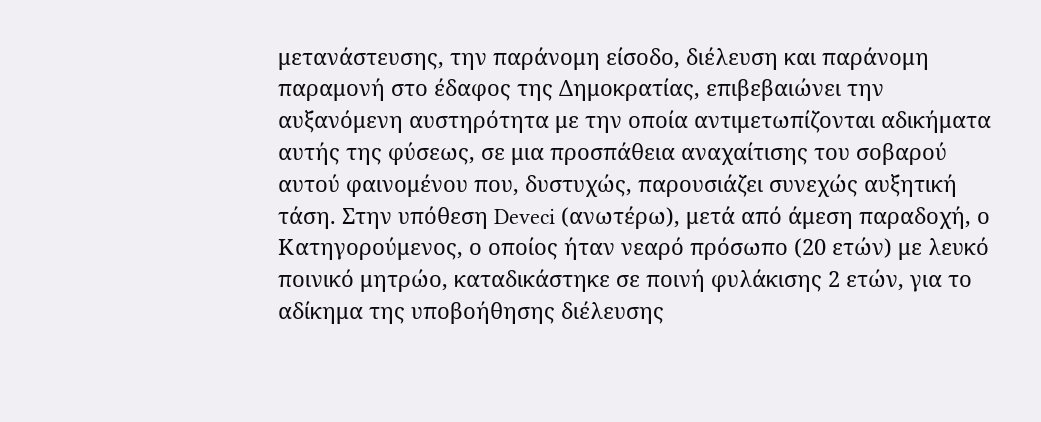μετανάστευσης, την παράνομη είσοδο, διέλευση και παράνομη παραμονή στο έδαφος της Δημοκρατίας, επιβεβαιώνει την αυξανόμενη αυστηρότητα με την οποία αντιμετωπίζονται αδικήματα αυτής της φύσεως, σε μια προσπάθεια αναχαίτισης του σοβαρού αυτού φαινομένου που, δυστυχώς, παρουσιάζει συνεχώς αυξητική τάση. Στην υπόθεση Deveci (ανωτέρω), μετά από άμεση παραδοχή, ο Κατηγορούμενος, ο οποίος ήταν νεαρό πρόσωπο (20 ετών) με λευκό ποινικό μητρώο, καταδικάστηκε σε ποινή φυλάκισης 2 ετών, για το αδίκημα της υποβοήθησης διέλευσης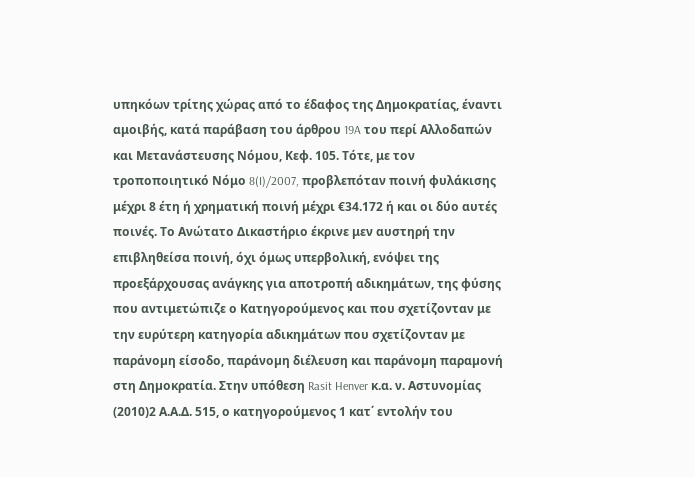υπηκόων τρίτης χώρας από το έδαφος της Δημοκρατίας, έναντι αμοιβής, κατά παράβαση του άρθρου 19A του περί Αλλοδαπών και Μετανάστευσης Νόμου, Κεφ. 105. Τότε, με τον τροποποιητικό Νόμο 8(I)/2007, προβλεπόταν ποινή φυλάκισης μέχρι 8 έτη ή χρηματική ποινή μέχρι €34.172 ή και οι δύο αυτές ποινές. Το Ανώτατο Δικαστήριο έκρινε μεν αυστηρή την επιβληθείσα ποινή, όχι όμως υπερβολική, ενόψει της προεξάρχουσας ανάγκης για αποτροπή αδικημάτων, της φύσης που αντιμετώπιζε ο Κατηγορούμενος και που σχετίζονταν με την ευρύτερη κατηγορία αδικημάτων που σχετίζονταν με παράνοµη είσοδο, παράνοµη διέλευση και παράνοµη παραµονή στη Δηµοκρατία. Στην υπόθεση Rasit Henver κ.α. ν. Αστυνοµίας
(2010)2 Α.Α.Δ. 515, ο κατηγορούμενος 1 κατ΄ εντολήν του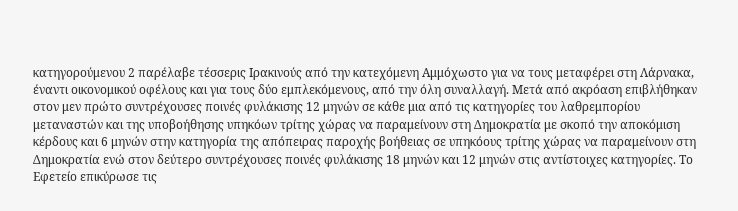κατηγορούμενου 2 παρέλαβε τέσσερις Ιρακινούς από την κατεχόμενη Αμμόχωστο για να τους μεταφέρει στη Λάρνακα, έναντι οικονομικού οφέλους και για τους δύο εμπλεκόμενους, από την όλη συναλλαγή. Μετά από ακρόαση επιβλήθηκαν στον μεν πρώτο συντρέχουσες ποινές φυλάκισης 12 μηνών σε κάθε μια από τις κατηγορίες του λαθρεμπορίου μεταναστών και της υποβοήθησης υπηκόων τρίτης χώρας να παραμείνουν στη Δημοκρατία με σκοπό την αποκόμιση κέρδους και 6 μηνών στην κατηγορία της απόπειρας παροχής βοήθειας σε υπηκόους τρίτης χώρας να παραμείνουν στη Δημοκρατία ενώ στον δεύτερο συντρέχουσες ποινές φυλάκισης 18 μηνών και 12 μηνών στις αντίστοιχες κατηγορίες. Το Εφετείο επικύρωσε τις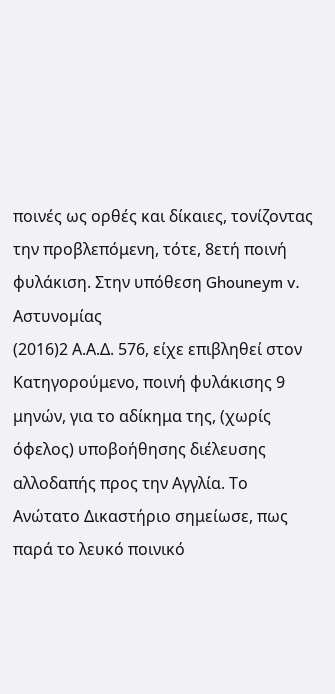ποινές ως ορθές και δίκαιες, τονίζοντας την προβλεπόμενη, τότε, 8ετή ποινή φυλάκιση. Στην υπόθεση Ghouneym v. Αστυνοµίας
(2016)2 Α.Α.Δ. 576, είχε επιβληθεί στον Κατηγορούμενο, ποινή φυλάκισης 9 μηνών, για το αδίκημα της, (χωρίς όφελος) υποβοήθησης διέλευσης αλλοδαπής προς την Αγγλία. Το Ανώτατο Δικαστήριο σημείωσε, πως παρά το λευκό ποινικό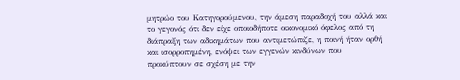μητρώο του Κατηγορούμενου, την άμεση παραδοχή του αλλά και το γεγονός ότι δεν είχε οποιοδήποτε οικονομικό όφελος από τη διάπραξη των αδικημάτων που αντιμετώπιζε, η ποινή ήταν ορθή και ισορροπημένη, ενόψει των εγγενών κινδύνων που προκύπτουν σε σχέση µε την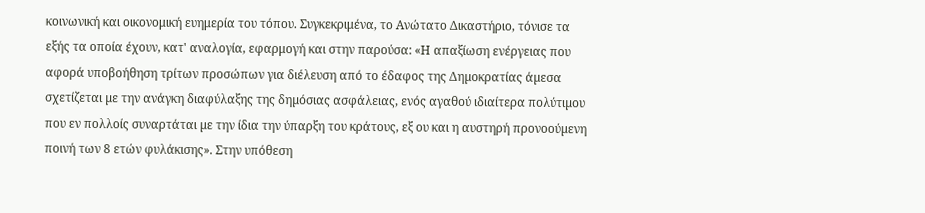κοινωνική και οικονομική ευημερία του τόπου. Συγκεκριμένα, το Ανώτατο Δικαστήριο, τόνισε τα εξής τα οποία έχουν, κατ' αναλογία, εφαρμογή και στην παρούσα: «Η απαξίωση ενέργειας που αφορά υποβοήθηση τρίτων προσώπων για διέλευση από το έδαφος της Δηµοκρατίας άµεσα σχετίζεται µε την ανάγκη διαφύλαξης της δηµόσιας ασφάλειας, ενός αγαθού ιδιαίτερα πολύτιµου που εν πολλοίς συναρτάται µε την ίδια την ύπαρξη του κράτους, εξ ου και η αυστηρή προνοούµενη ποινή των 8 ετών φυλάκισης». Στην υπόθεση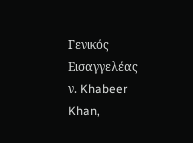Γενικός Εισαγγελέας ν. Khabeer Khan,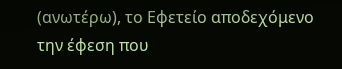(ανωτέρω), το Εφετείο αποδεχόμενο την έφεση που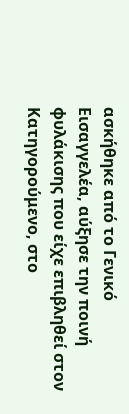ασκήθηκε από το Γενικό Εισαγγελέα, αύξησε την ποινή φυλάκισης που είχε επιβληθεί στον Κατηγορούμενο, στο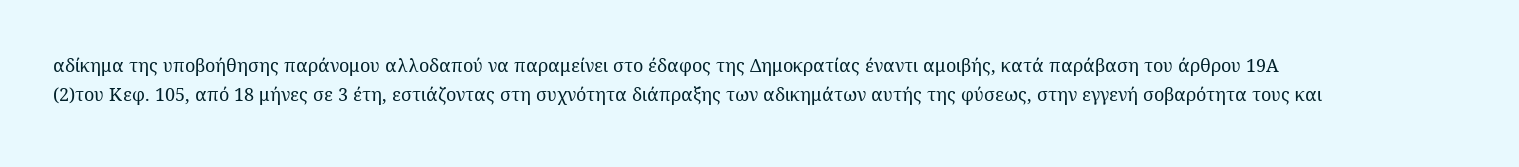αδίκημα της υποβοήθησης παράνομου αλλοδαπού να παραμείνει στο έδαφος της Δημοκρατίας έναντι αμοιβής, κατά παράβαση του άρθρου 19Α
(2)του Κεφ. 105, από 18 μήνες σε 3 έτη, εστιάζοντας στη συχνότητα διάπραξης των αδικημάτων αυτής της φύσεως, στην εγγενή σοβαρότητα τους και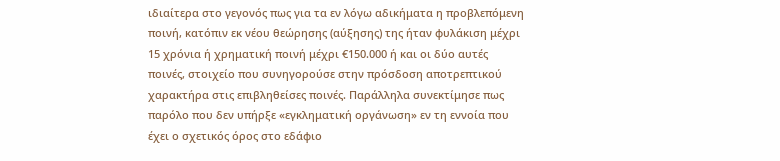ιδιαίτερα στο γεγονός πως για τα εν λόγω αδικήματα η προβλεπόμενη ποινή, κατόπιν εκ νέου θεώρησης (αύξησης) της ήταν φυλάκιση μέχρι 15 χρόνια ή χρηματική ποινή μέχρι €150.000 ή και οι δύο αυτές ποινές, στοιχείο που συνηγορούσε στην πρόσδοση αποτρεπτικού χαρακτήρα στις επιβληθείσες ποινές. Παράλληλα συνεκτίμησε πως παρόλο που δεν υπήρξε «εγκληματική οργάνωση» εν τη εννοία που έχει ο σχετικός όρος στο εδάφιο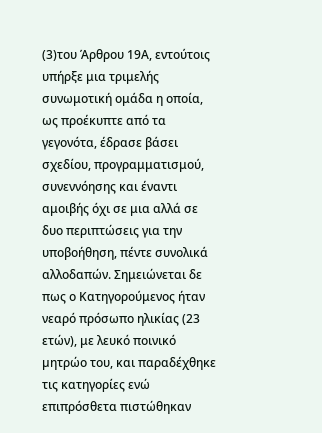(3)του Άρθρου 19Α, εντούτοις υπήρξε μια τριμελής συνωμοτική ομάδα η οποία, ως προέκυπτε από τα γεγονότα, έδρασε βάσει σχεδίου, προγραμματισμού, συνεννόησης και έναντι αμοιβής όχι σε μια αλλά σε δυο περιπτώσεις για την υποβοήθηση, πέντε συνολικά αλλοδαπών. Σημειώνεται δε πως ο Κατηγορούμενος ήταν νεαρό πρόσωπο ηλικίας (23 ετών), με λευκό ποινικό µητρώο του, και παραδέχθηκε τις κατηγορίες ενώ επιπρόσθετα πιστώθηκαν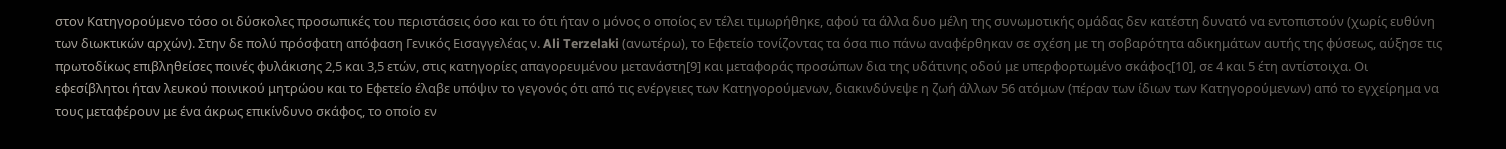στον Κατηγορούμενο τόσο οι δύσκολες προσωπικές του περιστάσεις όσο και το ότι ήταν ο µόνος ο οποίος εν τέλει τιµωρήθηκε, αφού τα άλλα δυο µέλη της συνωµοτικής οµάδας δεν κατέστη δυνατό να εντοπιστούν (χωρίς ευθύνη των διωκτικών αρχών). Στην δε πολύ πρόσφατη απόφαση Γενικός Εισαγγελέας ν. Ali Terzelaki (ανωτέρω), το Εφετείο τονίζοντας τα όσα πιο πάνω αναφέρθηκαν σε σχέση με τη σοβαρότητα αδικημάτων αυτής της φύσεως, αύξησε τις πρωτοδίκως επιβληθείσες ποινές φυλάκισης 2,5 και 3,5 ετών, στις κατηγορίες απαγορευμένου μετανάστη[9] και μεταφοράς προσώπων δια της υδάτινης οδού με υπερφορτωμένο σκάφος[10], σε 4 και 5 έτη αντίστοιχα. Οι εφεσίβλητοι ήταν λευκού ποινικού μητρώου και το Εφετείο έλαβε υπόψιν το γεγονός ότι από τις ενέργειες των Κατηγορούμενων, διακινδύνεψε η ζωή άλλων 56 ατόμων (πέραν των ίδιων των Κατηγορούμενων) από το εγχείρημα να τους μεταφέρουν με ένα άκρως επικίνδυνο σκάφος, το οποίο εν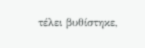τέλει βυθίστηκε,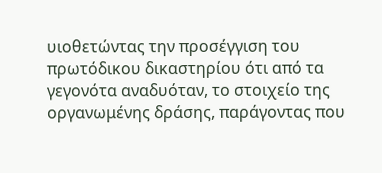υιοθετώντας την προσέγγιση του πρωτόδικου δικαστηρίου ότι από τα γεγονότα αναδυόταν, το στοιχείο της οργανωμένης δράσης, παράγοντας που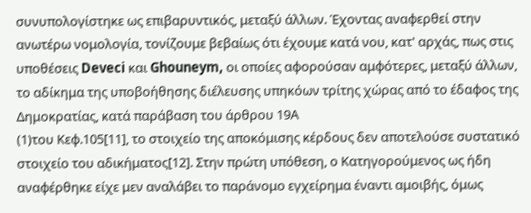συνυπολογίστηκε ως επιβαρυντικός, μεταξύ άλλων. Έχοντας αναφερθεί στην ανωτέρω νομολογία, τονίζουμε βεβαίως ότι έχουμε κατά νου, κατ' αρχάς, πως στις υποθέσεις Deveci και Ghouneym, οι οποίες αφορούσαν αμφότερες, μεταξύ άλλων, το αδίκημα της υποβοήθησης διέλευσης υπηκόων τρίτης χώρας από το έδαφος της Δημοκρατίας, κατά παράβαση του άρθρου 19Α
(1)του Κεφ.105[11], το στοιχείο της αποκόμισης κέρδους δεν αποτελούσε συστατικό στοιχείο του αδικήματος[12]. Στην πρώτη υπόθεση, ο Κατηγορούμενος ως ήδη αναφέρθηκε είχε μεν αναλάβει το παράνομο εγχείρημα έναντι αμοιβής, όμως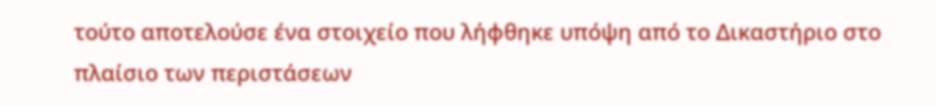τούτο αποτελούσε ένα στοιχείο που λήφθηκε υπόψη από το Δικαστήριο στο πλαίσιο των περιστάσεων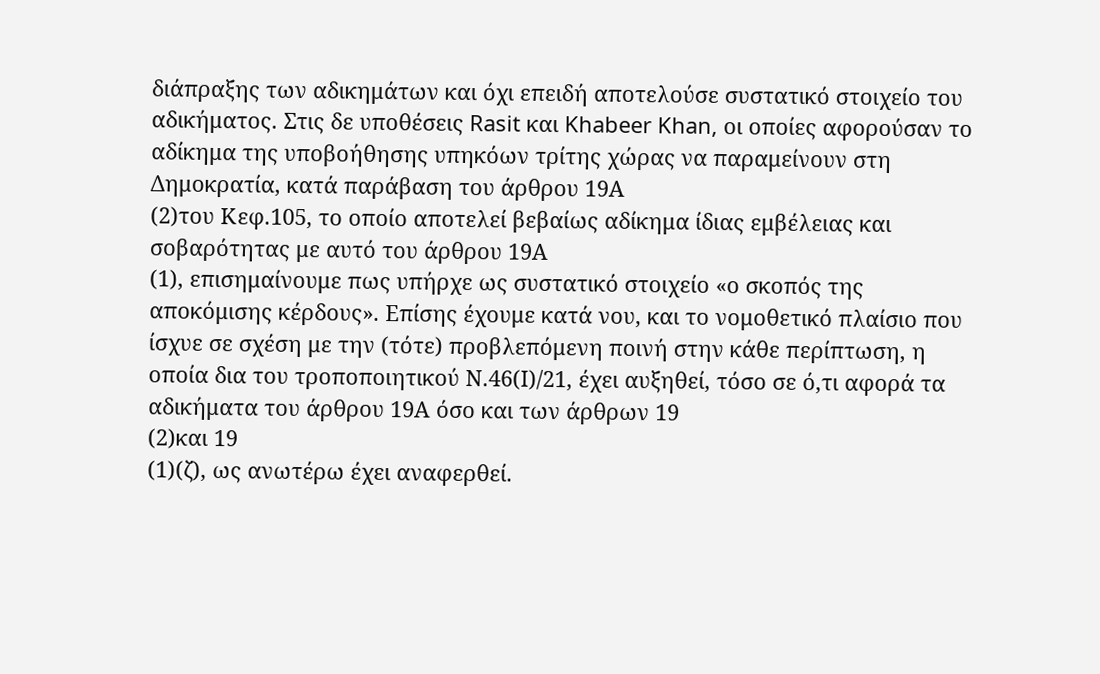διάπραξης των αδικημάτων και όχι επειδή αποτελούσε συστατικό στοιχείο του αδικήματος. Στις δε υποθέσεις Rasit και Khabeer Khan, οι οποίες αφορούσαν το αδίκημα της υποβοήθησης υπηκόων τρίτης χώρας να παραμείνουν στη Δημοκρατία, κατά παράβαση του άρθρου 19Α
(2)του Κεφ.105, το οποίο αποτελεί βεβαίως αδίκημα ίδιας εμβέλειας και σοβαρότητας με αυτό του άρθρου 19Α
(1), επισημαίνουμε πως υπήρχε ως συστατικό στοιχείο «ο σκοπός της αποκόμισης κέρδους». Επίσης έχουμε κατά νου, και το νομοθετικό πλαίσιο που ίσχυε σε σχέση με την (τότε) προβλεπόμενη ποινή στην κάθε περίπτωση, η οποία δια του τροποποιητικού Ν.46(Ι)/21, έχει αυξηθεί, τόσο σε ό,τι αφορά τα αδικήματα του άρθρου 19Α όσο και των άρθρων 19
(2)και 19
(1)(ζ), ως ανωτέρω έχει αναφερθεί.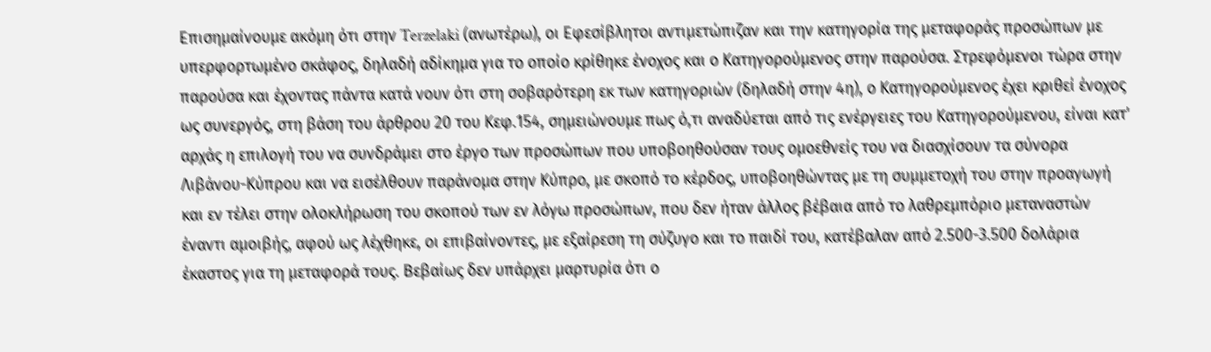Επισημαίνουμε ακόμη ότι στην Terzelaki (ανωτέρω), οι Εφεσίβλητοι αντιμετώπιζαν και την κατηγορία της μεταφοράς προσώπων με υπερφορτωμένο σκάφος, δηλαδή αδίκημα για το οποίο κρίθηκε ένοχος και ο Κατηγορούμενος στην παρούσα. Στρεφόμενοι τώρα στην παρούσα και έχοντας πάντα κατά νουν ότι στη σοβαρότερη εκ των κατηγοριών (δηλαδή στην 4η), ο Κατηγορούμενος έχει κριθεί ένοχος ως συνεργός, στη βάση του άρθρου 20 του Κεφ.154, σημειώνουμε πως ό,τι αναδύεται από τις ενέργειες του Κατηγορούμενου, είναι κατ' αρχάς η επιλογή του να συνδράμει στο έργο των προσώπων που υποβοηθούσαν τους ομοεθνείς του να διασχίσουν τα σύνορα Λιβάνου-Κύπρου και να εισέλθουν παράνομα στην Κύπρο, με σκοπό το κέρδος, υποβοηθώντας με τη συμμετοχή του στην προαγωγή και εν τέλει στην ολοκλήρωση του σκοπού των εν λόγω προσώπων, που δεν ήταν άλλος βέβαια από το λαθρεμπόριο μεταναστών έναντι αμοιβής, αφού ως λέχθηκε, οι επιβαίνοντες, με εξαίρεση τη σύζυγο και το παιδί του, κατέβαλαν από 2.500-3.500 δολάρια έκαστος για τη μεταφορά τους. Βεβαίως δεν υπάρχει μαρτυρία ότι ο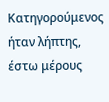Κατηγορούμενος ήταν λήπτης, έστω μέρους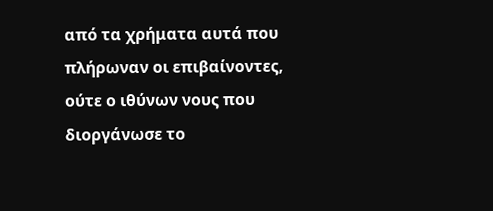από τα χρήματα αυτά που πλήρωναν οι επιβαίνοντες, ούτε ο ιθύνων νους που διοργάνωσε το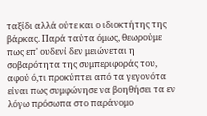ταξίδι αλλά ούτε και ο ιδιοκτήτης της βάρκας. Παρά ταύτα όμως, θεωρούμε πως επ' ουδενί δεν μειώνεται η σοβαρότητα της συμπεριφοράς του, αφού ό,τι προκύπτει από τα γεγονότα είναι πως συμφώνησε να βοηθήσει τα εν λόγω πρόσωπα στο παράνομο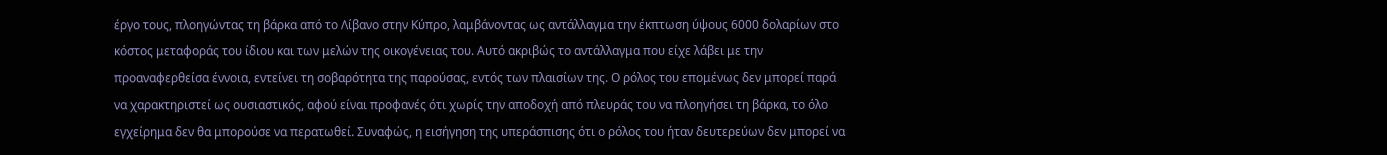έργο τους, πλοηγώντας τη βάρκα από το Λίβανο στην Κύπρο, λαμβάνοντας ως αντάλλαγμα την έκπτωση ύψους 6000 δολαρίων στο κόστος μεταφοράς του ίδιου και των μελών της οικογένειας του. Αυτό ακριβώς το αντάλλαγμα που είχε λάβει με την προαναφερθείσα έννοια, εντείνει τη σοβαρότητα της παρούσας, εντός των πλαισίων της. Ο ρόλος του επομένως δεν μπορεί παρά να χαρακτηριστεί ως ουσιαστικός, αφού είναι προφανές ότι χωρίς την αποδοχή από πλευράς του να πλοηγήσει τη βάρκα, το όλο εγχείρημα δεν θα μπορούσε να περατωθεί. Συναφώς, η εισήγηση της υπεράσπισης ότι ο ρόλος του ήταν δευτερεύων δεν μπορεί να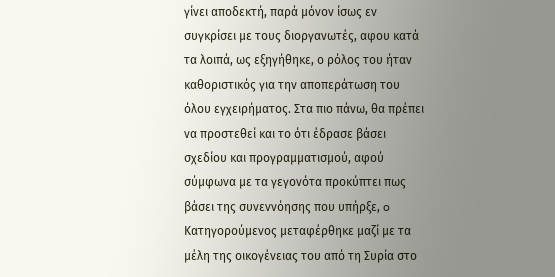γίνει αποδεκτή, παρά μόνον ίσως εν συγκρίσει με τους διοργανωτές, αφου κατά τα λοιπά, ως εξηγήθηκε, ο ρόλος του ήταν καθοριστικός για την αποπεράτωση του όλου εγχειρήματος. Στα πιο πάνω, θα πρέπει να προστεθεί και το ότι έδρασε βάσει σχεδίου και προγραμματισμού, αφού σύμφωνα με τα γεγονότα προκύπτει πως βάσει της συνεννόησης που υπήρξε, o Κατηγορούμενος μεταφέρθηκε μαζί με τα μέλη της οικογένειας του από τη Συρία στο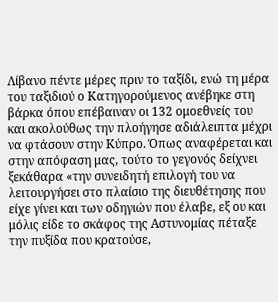Λίβανο πέντε μέρες πριν το ταξίδι, ενώ τη μέρα του ταξιδιού ο Κατηγορούμενος ανέβηκε στη βάρκα όπου επέβαιναν οι 132 ομοεθνείς του και ακολούθως την πλοήγησε αδιάλειπτα μέχρι να φτάσουν στην Κύπρο. Όπως αναφέρεται και στην απόφαση μας, τούτο το γεγονός δείχνει ξεκάθαρα «την συνειδητή επιλογή του να λειτουργήσει στο πλαίσιο της διευθέτησης που είχε γίνει και των οδηγιών που έλαβε, εξ ου και μόλις είδε το σκάφος της Αστυνομίας πέταξε την πυξίδα που κρατούσε,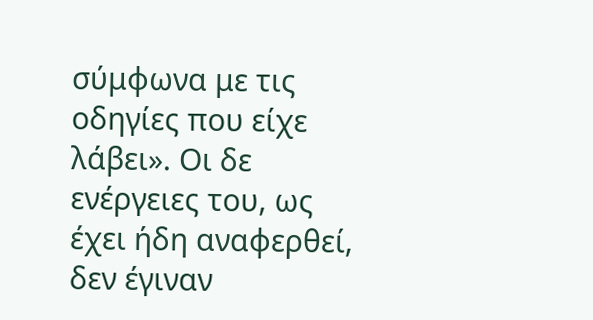σύμφωνα με τις οδηγίες που είχε λάβει». Οι δε ενέργειες του, ως έχει ήδη αναφερθεί, δεν έγιναν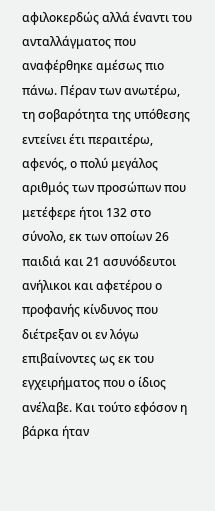αφιλοκερδώς αλλά έναντι του ανταλλάγματος που αναφέρθηκε αμέσως πιο πάνω. Πέραν των ανωτέρω, τη σοβαρότητα της υπόθεσης εντείνει έτι περαιτέρω, αφενός, ο πολύ μεγάλος αριθμός των προσώπων που μετέφερε ήτοι 132 στο σύνολο, εκ των οποίων 26 παιδιά και 21 ασυνόδευτοι ανήλικοι και αφετέρου ο προφανής κίνδυνος που διέτρεξαν οι εν λόγω επιβαίνοντες ως εκ του εγχειρήματος που ο ίδιος ανέλαβε. Και τούτο εφόσον η βάρκα ήταν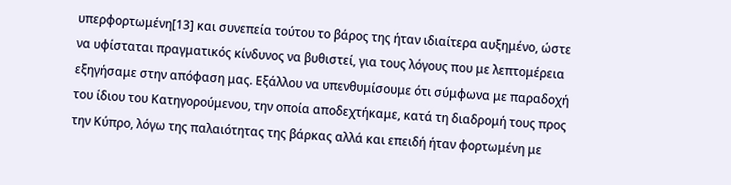υπερφορτωμένη[13] και συνεπεία τούτου το βάρος της ήταν ιδιαίτερα αυξημένο, ώστε να υφίσταται πραγματικός κίνδυνος να βυθιστεί, για τους λόγους που με λεπτομέρεια εξηγήσαμε στην απόφαση μας. Εξάλλου να υπενθυμίσουμε ότι σύμφωνα με παραδοχή του ίδιου του Κατηγορούμενου, την οποία αποδεχτήκαμε, κατά τη διαδρομή τους προς την Κύπρο, λόγω της παλαιότητας της βάρκας αλλά και επειδή ήταν φορτωμένη με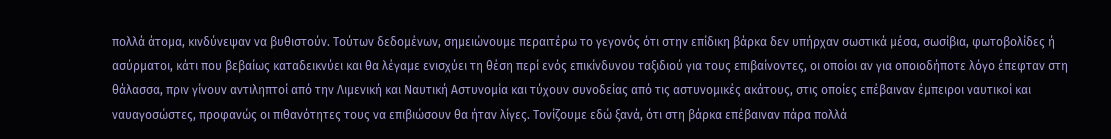πολλά άτομα, κινδύνεψαν να βυθιστούν. Τούτων δεδομένων, σημειώνουμε περαιτέρω το γεγονός ότι στην επίδικη βάρκα δεν υπήρχαν σωστικά μέσα, σωσίβια, φωτοβολίδες ή ασύρματοι, κάτι που βεβαίως καταδεικνύει και θα λέγαμε ενισχύει τη θέση περί ενός επικίνδυνου ταξιδιού για τους επιβαίνοντες, οι οποίοι αν για οποιοδήποτε λόγο έπεφταν στη θάλασσα, πριν γίνουν αντιληπτοί από την Λιμενική και Ναυτική Αστυνομία και τύχουν συνοδείας από τις αστυνομικές ακάτους, στις οποίες επέβαιναν έμπειροι ναυτικοί και ναυαγοσώστες, προφανώς οι πιθανότητες τους να επιβιώσουν θα ήταν λίγες. Τονίζουμε εδώ ξανά, ότι στη βάρκα επέβαιναν πάρα πολλά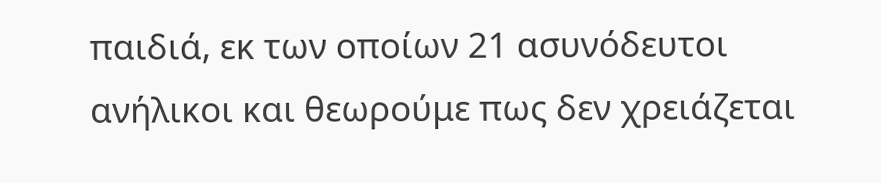παιδιά, εκ των οποίων 21 ασυνόδευτοι ανήλικοι και θεωρούμε πως δεν χρειάζεται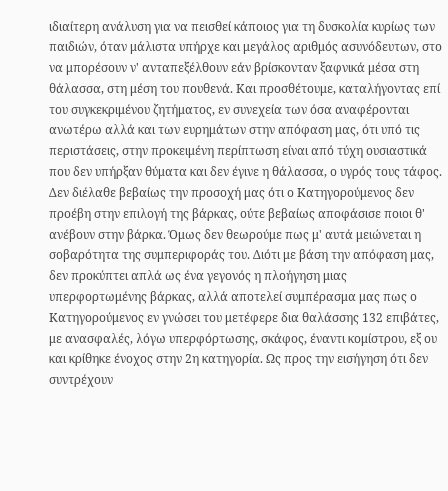ιδιαίτερη ανάλυση για να πεισθεί κάποιος για τη δυσκολία κυρίως των παιδιών, όταν μάλιστα υπήρχε και μεγάλος αριθμός ασυνόδευτων, στο να μπορέσουν ν' ανταπεξέλθουν εάν βρίσκονταν ξαφνικά μέσα στη θάλασσα, στη μέση του πουθενά. Και προσθέτουμε, καταλήγοντας επί του συγκεκριμένου ζητήματος, εν συνεχεία των όσα αναφέρονται ανωτέρω αλλά και των ευρημάτων στην απόφαση μας, ότι υπό τις περιστάσεις, στην προκειμένη περίπτωση είναι από τύχη ουσιαστικά που δεν υπήρξαν θύματα και δεν έγινε η θάλασσα, ο υγρός τους τάφος. Δεν διέλαθε βεβαίως την προσοχή μας ότι ο Κατηγορούμενος δεν προέβη στην επιλογή της βάρκας, ούτε βεβαίως αποφάσισε ποιοι θ' ανέβουν στην βάρκα. Όμως δεν θεωρούμε πως μ' αυτά μειώνεται η σοβαρότητα της συμπεριφοράς του. Διότι με βάση την απόφαση μας, δεν προκύπτει απλά ως ένα γεγονός η πλοήγηση μιας υπερφορτωμένης βάρκας, αλλά αποτελεί συμπέρασμα μας πως ο Κατηγορούμενος εν γνώσει του μετέφερε δια θαλάσσης 132 επιβάτες, με ανασφαλές, λόγω υπερφόρτωσης, σκάφος, έναντι κομίστρου, εξ ου και κρίθηκε ένοχος στην 2η κατηγορία. Ως προς την εισήγηση ότι δεν συντρέχουν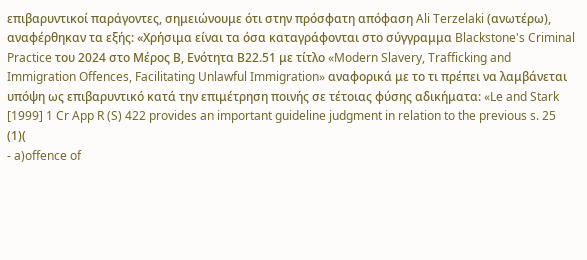επιβαρυντικοί παράγοντες, σημειώνουμε ότι στην πρόσφατη απόφαση Ali Terzelaki (ανωτέρω), αναφέρθηκαν τα εξής: «Χρήσιμα είναι τα όσα καταγράφονται στο σύγγραμμα Blackstone's Criminal Practice του 2024 στο Μέρος Β, Ενότητα Β22.51 με τίτλο «Modern Slavery, Trafficking and Immigration Offences, Facilitating Unlawful Immigration» αναφορικά με το τι πρέπει να λαμβάνεται υπόψη ως επιβαρυντικό κατά την επιμέτρηση ποινής σε τέτοιας φύσης αδικήματα: «Le and Stark [1999] 1 Cr App R (S) 422 provides an important guideline judgment in relation to the previous s. 25
(1)(
- a)offence of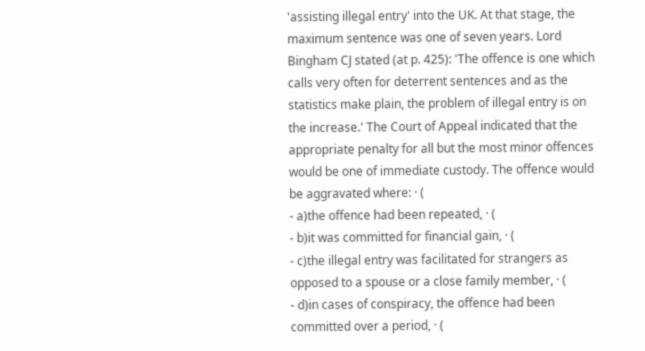'assisting illegal entry' into the UK. At that stage, the maximum sentence was one of seven years. Lord Bingham CJ stated (at p. 425): 'The offence is one which calls very often for deterrent sentences and as the statistics make plain, the problem of illegal entry is on the increase.' The Court of Appeal indicated that the appropriate penalty for all but the most minor offences would be one of immediate custody. The offence would be aggravated where: · (
- a)the offence had been repeated, · (
- b)it was committed for financial gain, · (
- c)the illegal entry was facilitated for strangers as opposed to a spouse or a close family member, · (
- d)in cases of conspiracy, the offence had been committed over a period, · (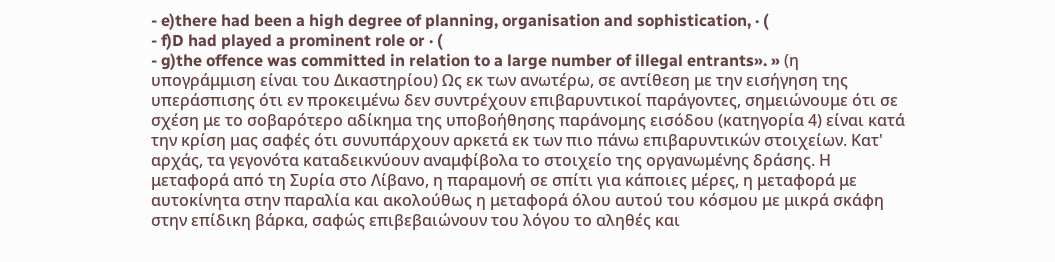- e)there had been a high degree of planning, organisation and sophistication, · (
- f)D had played a prominent role or · (
- g)the offence was committed in relation to a large number of illegal entrants». » (η υπογράμμιση είναι του Δικαστηρίου) Ως εκ των ανωτέρω, σε αντίθεση με την εισήγηση της υπεράσπισης ότι εν προκειμένω δεν συντρέχουν επιβαρυντικοί παράγοντες, σημειώνουμε ότι σε σχέση με το σοβαρότερο αδίκημα της υποβοήθησης παράνομης εισόδου (κατηγορία 4) είναι κατά την κρίση μας σαφές ότι συνυπάρχουν αρκετά εκ των πιο πάνω επιβαρυντικών στοιχείων. Κατ' αρχάς, τα γεγονότα καταδεικνύουν αναμφίβολα το στοιχείο της οργανωμένης δράσης. Η μεταφορά από τη Συρία στο Λίβανο, η παραμονή σε σπίτι για κάποιες μέρες, η μεταφορά με αυτοκίνητα στην παραλία και ακολούθως η μεταφορά όλου αυτού του κόσμου με μικρά σκάφη στην επίδικη βάρκα, σαφώς επιβεβαιώνουν του λόγου το αληθές και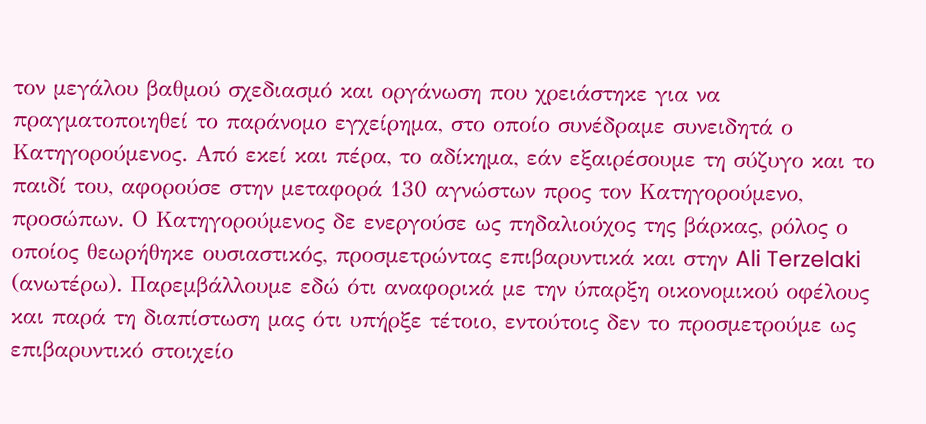τον μεγάλου βαθμού σχεδιασμό και οργάνωση που χρειάστηκε για να πραγματοποιηθεί το παράνομο εγχείρημα, στο οποίο συνέδραμε συνειδητά ο Κατηγορούμενος. Από εκεί και πέρα, το αδίκημα, εάν εξαιρέσουμε τη σύζυγο και το παιδί του, αφορούσε στην μεταφορά 130 αγνώστων προς τον Κατηγορούμενο, προσώπων. Ο Κατηγορούμενος δε ενεργούσε ως πηδαλιούχος της βάρκας, ρόλος ο οποίος θεωρήθηκε ουσιαστικός, προσμετρώντας επιβαρυντικά και στην Ali Terzelaki (ανωτέρω). Παρεμβάλλουμε εδώ ότι αναφορικά με την ύπαρξη οικονομικού οφέλους και παρά τη διαπίστωση μας ότι υπήρξε τέτοιο, εντούτοις δεν το προσμετρούμε ως επιβαρυντικό στοιχείο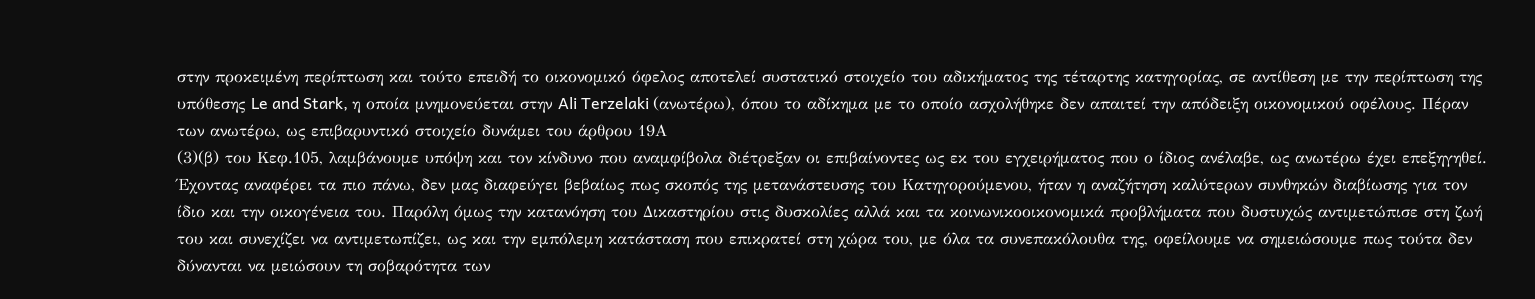στην προκειμένη περίπτωση και τούτο επειδή το οικονομικό όφελος αποτελεί συστατικό στοιχείο του αδικήματος της τέταρτης κατηγορίας, σε αντίθεση με την περίπτωση της υπόθεσης Le and Stark, η οποία μνημονεύεται στην Ali Terzelaki (ανωτέρω), όπου το αδίκημα με το οποίο ασχολήθηκε δεν απαιτεί την απόδειξη οικονομικού οφέλους. Πέραν των ανωτέρω, ως επιβαρυντικό στοιχείο δυνάμει του άρθρου 19Α
(3)(β) του Κεφ.105, λαμβάνουμε υπόψη και τον κίνδυνο που αναμφίβολα διέτρεξαν οι επιβαίνοντες ως εκ του εγχειρήματος που ο ίδιος ανέλαβε, ως ανωτέρω έχει επεξηγηθεί. Έχοντας αναφέρει τα πιο πάνω, δεν μας διαφεύγει βεβαίως πως σκοπός της μετανάστευσης του Κατηγορούμενου, ήταν η αναζήτηση καλύτερων συνθηκών διαβίωσης για τον ίδιο και την οικογένεια του. Παρόλη όμως την κατανόηση του Δικαστηρίου στις δυσκολίες αλλά και τα κοινωνικοοικονομικά προβλήματα που δυστυχώς αντιμετώπισε στη ζωή του και συνεχίζει να αντιμετωπίζει, ως και την εμπόλεμη κατάσταση που επικρατεί στη χώρα του, με όλα τα συνεπακόλουθα της, οφείλουμε να σημειώσουμε πως τούτα δεν δύνανται να μειώσουν τη σοβαρότητα των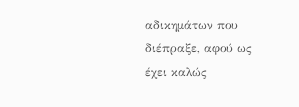αδικημάτων που διέπραξε, αφού ως έχει καλώς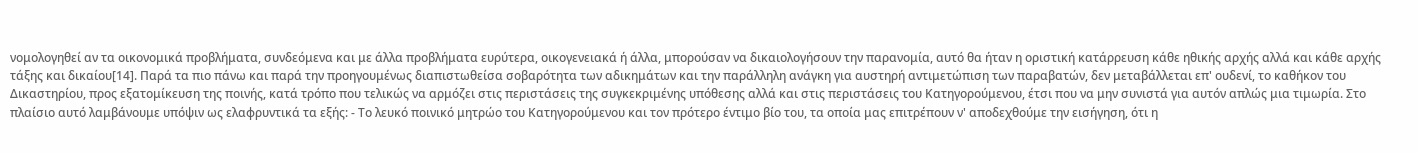νομολογηθεί αν τα οικονομικά προβλήματα, συνδεόμενα και με άλλα προβλήματα ευρύτερα, οικογενειακά ή άλλα, μπορούσαν να δικαιολογήσουν την παρανομία, αυτό θα ήταν η οριστική κατάρρευση κάθε ηθικής αρχής αλλά και κάθε αρχής τάξης και δικαίου[14]. Παρά τα πιο πάνω και παρά την προηγουμένως διαπιστωθείσα σοβαρότητα των αδικημάτων και την παράλληλη ανάγκη για αυστηρή αντιμετώπιση των παραβατών, δεν μεταβάλλεται επ' ουδενί, το καθήκον του Δικαστηρίου, προς εξατομίκευση της ποινής, κατά τρόπο που τελικώς να αρμόζει στις περιστάσεις της συγκεκριμένης υπόθεσης αλλά και στις περιστάσεις του Κατηγορούμενου, έτσι που να μην συνιστά για αυτόν απλώς μια τιμωρία. Στο πλαίσιο αυτό λαμβάνουμε υπόψιν ως ελαφρυντικά τα εξής: - Tο λευκό ποινικό μητρώο του Κατηγορούμενου και τον πρότερο έντιμο βίο του, τα οποία μας επιτρέπουν ν' αποδεχθούμε την εισήγηση, ότι η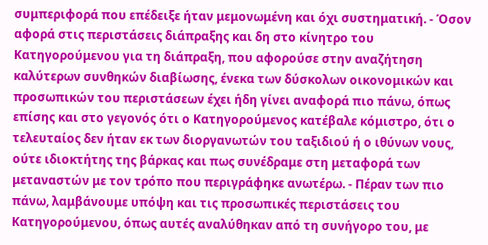συμπεριφορά που επέδειξε ήταν μεμονωμένη και όχι συστηματική. - Όσον αφορά στις περιστάσεις διάπραξης και δη στο κίνητρο του Κατηγορούμενου για τη διάπραξη, που αφορούσε στην αναζήτηση καλύτερων συνθηκών διαβίωσης, ένεκα των δύσκολων οικονομικών και προσωπικών του περιστάσεων έχει ήδη γίνει αναφορά πιο πάνω, όπως επίσης και στο γεγονός ότι ο Κατηγορούμενος κατέβαλε κόμιστρο, ότι ο τελευταίος δεν ήταν εκ των διοργανωτών του ταξιδιού ή ο ιθύνων νους, ούτε ιδιοκτήτης της βάρκας και πως συνέδραμε στη μεταφορά των μεταναστών με τον τρόπο που περιγράφηκε ανωτέρω. - Πέραν των πιο πάνω, λαμβάνουμε υπόψη και τις προσωπικές περιστάσεις του Κατηγορούμενου, όπως αυτές αναλύθηκαν από τη συνήγορο του, με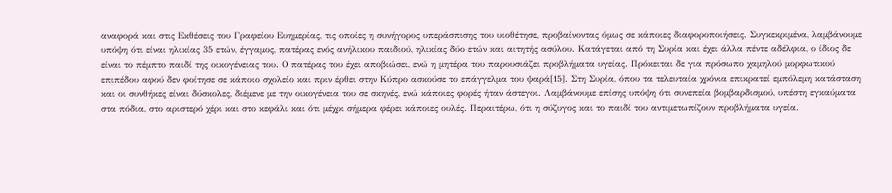αναφορά και στις Εκθέσεις του Γραφείου Ευημερίας, τις οποίες η συνήγορος υπεράσπισης του υιοθέτησε, προβαίνοντας όμως σε κάποιες διαφοροποιήσεις. Συγκεκριμένα, λαμβάνουμε υπόψη ότι είναι ηλικίας 35 ετών, έγγαμος, πατέρας ενός ανήλικου παιδιού, ηλικίας δύο ετών και αιτητής ασύλου. Κατάγεται από τη Συρία και έχει άλλα πέντε αδέλφια, ο ίδιος δε είναι το πέμπτο παιδί της οικογένειας του. Ο πατέρας του έχει αποβιώσει, ενώ η μητέρα του παρουσιάζει προβλήματα υγείας. Πρόκειται δε για πρόσωπο χαμηλού μορφωτικού επιπέδου αφού δεν φοίτησε σε κάποιο σχολείο και πριν έρθει στην Κύπρο ασκούσε το επάγγελμα του ψαρά[15]. Στη Συρία, όπου τα τελευταία χρόνια επικρατεί εμπόλεμη κατάσταση και οι συνθήκες είναι δύσκολες, διέμενε με την οικογένεια του σε σκηνές, ενώ κάποιες φορές ήταν άστεγοι. Λαμβάνουμε επίσης υπόψη ότι συνεπεία βομβαρδισμού, υπέστη εγκαύματα στα πόδια, στο αριστερό χέρι και στο κεφάλι και ότι μέχρι σήμερα φέρει κάποιες ουλές. Περαιτέρω, ότι η σύζυγος και το παιδί του αντιμετωπίζουν προβλήματα υγεία.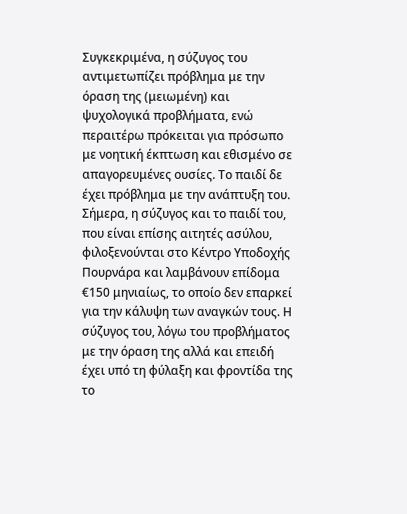Συγκεκριμένα, η σύζυγος του αντιμετωπίζει πρόβλημα με την όραση της (μειωμένη) και ψυχολογικά προβλήματα, ενώ περαιτέρω πρόκειται για πρόσωπο με νοητική έκπτωση και εθισμένο σε απαγορευμένες ουσίες. Το παιδί δε έχει πρόβλημα με την ανάπτυξη του. Σήμερα, η σύζυγος και το παιδί του, που είναι επίσης αιτητές ασύλου, φιλοξενούνται στο Κέντρο Υποδοχής Πουρνάρα και λαμβάνουν επίδομα €150 μηνιαίως, το οποίο δεν επαρκεί για την κάλυψη των αναγκών τους. Η σύζυγος του, λόγω του προβλήματος με την όραση της αλλά και επειδή έχει υπό τη φύλαξη και φροντίδα της το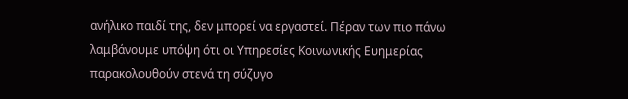ανήλικο παιδί της, δεν μπορεί να εργαστεί. Πέραν των πιο πάνω λαμβάνουμε υπόψη ότι οι Υπηρεσίες Κοινωνικής Ευημερίας παρακολουθούν στενά τη σύζυγο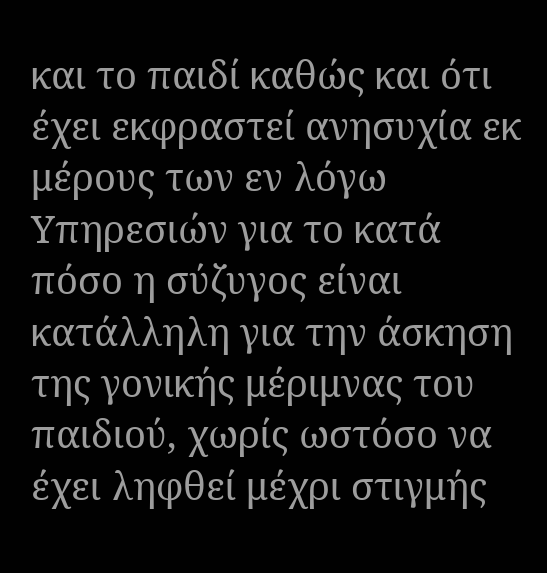και το παιδί καθώς και ότι έχει εκφραστεί ανησυχία εκ μέρους των εν λόγω Υπηρεσιών για το κατά πόσο η σύζυγος είναι κατάλληλη για την άσκηση της γονικής μέριμνας του παιδιού, χωρίς ωστόσο να έχει ληφθεί μέχρι στιγμής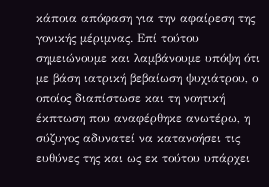κάποια απόφαση για την αφαίρεση της γονικής μέριμνας. Επί τούτου σημειώνουμε και λαμβάνουμε υπόψη ότι με βάση ιατρική βεβαίωση ψυχιάτρου, ο οποίος διαπίστωσε και τη νοητική έκπτωση που αναφέρθηκε ανωτέρω, η σύζυγος αδυνατεί να κατανοήσει τις ευθύνες της και ως εκ τούτου υπάρχει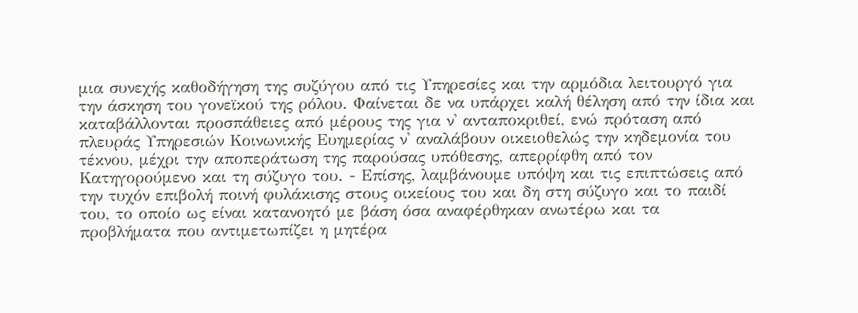μια συνεχής καθοδήγηση της συζύγου από τις Υπηρεσίες και την αρμόδια λειτουργό για την άσκηση του γονεϊκού της ρόλου. Φαίνεται δε να υπάρχει καλή θέληση από την ίδια και καταβάλλονται προσπάθειες από μέρους της για ν' ανταποκριθεί, ενώ πρόταση από πλευράς Υπηρεσιών Κοινωνικής Ευημερίας ν' αναλάβουν οικειοθελώς την κηδεμονία του τέκνου, μέχρι την αποπεράτωση της παρούσας υπόθεσης, απερρίφθη από τον Κατηγορούμενο και τη σύζυγο του. - Επίσης, λαμβάνουμε υπόψη και τις επιπτώσεις από την τυχόν επιβολή ποινή φυλάκισης στους οικείους του και δη στη σύζυγο και το παιδί του, το οποίο ως είναι κατανοητό με βάση όσα αναφέρθηκαν ανωτέρω και τα προβλήματα που αντιμετωπίζει η μητέρα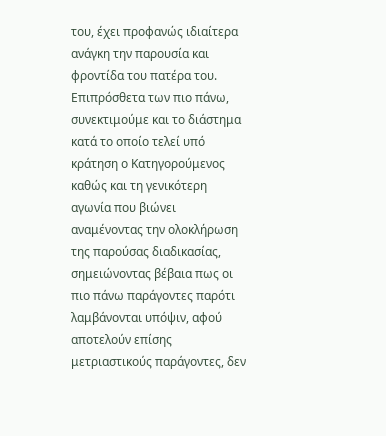του, έχει προφανώς ιδιαίτερα ανάγκη την παρουσία και φροντίδα του πατέρα του. Επιπρόσθετα των πιο πάνω, συνεκτιμούμε και το διάστημα κατά το οποίο τελεί υπό κράτηση ο Κατηγορούμενος καθώς και τη γενικότερη αγωνία που βιώνει αναμένοντας την ολοκλήρωση της παρούσας διαδικασίας, σημειώνοντας βέβαια πως οι πιο πάνω παράγοντες παρότι λαμβάνονται υπόψιν, αφού αποτελούν επίσης μετριαστικούς παράγοντες, δεν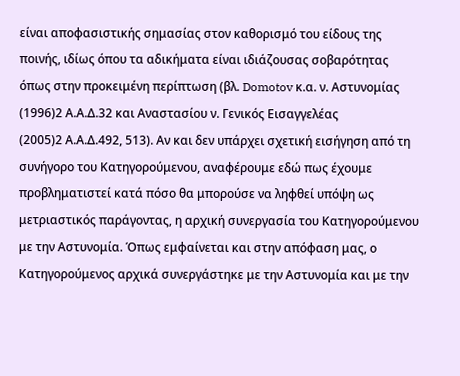είναι αποφασιστικής σημασίας στον καθορισμό του είδους της ποινής, ιδίως όπου τα αδικήματα είναι ιδιάζουσας σοβαρότητας όπως στην προκειμένη περίπτωση (βλ. Domotov κ.α. ν. Αστυνομίας
(1996)2 Α.Α.Δ.32 και Αναστασίου ν. Γενικός Εισαγγελέας
(2005)2 Α.Α.Δ.492, 513). Αν και δεν υπάρχει σχετική εισήγηση από τη συνήγορο του Κατηγορούμενου, αναφέρουμε εδώ πως έχουμε προβληματιστεί κατά πόσο θα μπορούσε να ληφθεί υπόψη ως μετριαστικός παράγοντας, η αρχική συνεργασία του Κατηγορούμενου με την Αστυνομία. Όπως εμφαίνεται και στην απόφαση μας, ο Κατηγορούμενος αρχικά συνεργάστηκε με την Αστυνομία και με την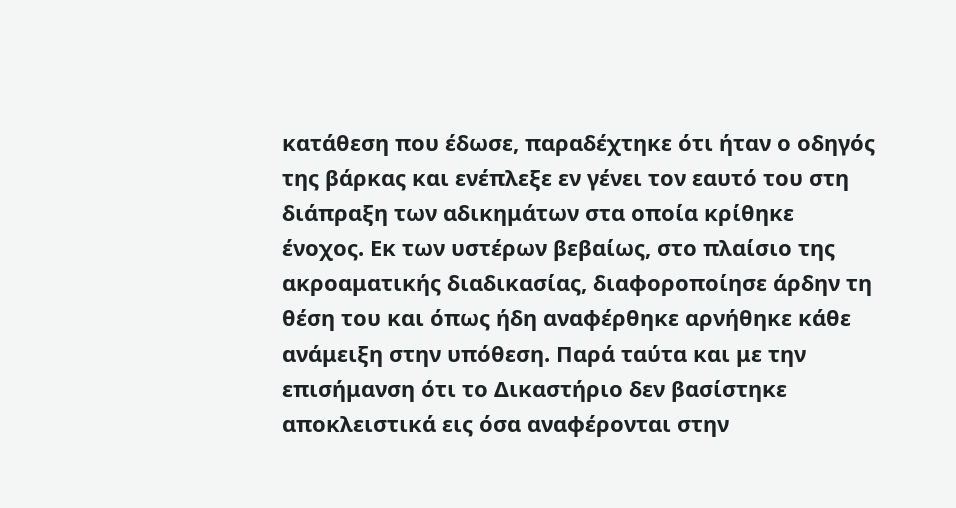κατάθεση που έδωσε, παραδέχτηκε ότι ήταν ο οδηγός της βάρκας και ενέπλεξε εν γένει τον εαυτό του στη διάπραξη των αδικημάτων στα οποία κρίθηκε ένοχος. Εκ των υστέρων βεβαίως, στο πλαίσιο της ακροαματικής διαδικασίας, διαφοροποίησε άρδην τη θέση του και όπως ήδη αναφέρθηκε αρνήθηκε κάθε ανάμειξη στην υπόθεση. Παρά ταύτα και με την επισήμανση ότι το Δικαστήριο δεν βασίστηκε αποκλειστικά εις όσα αναφέρονται στην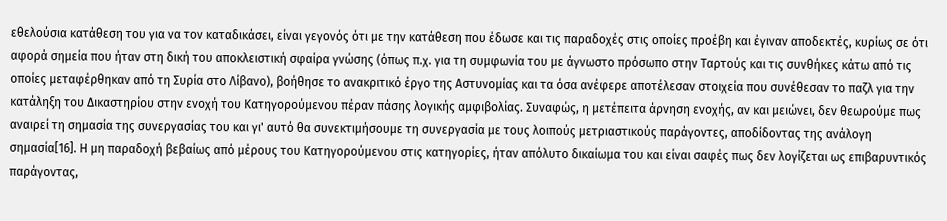εθελούσια κατάθεση του για να τον καταδικάσει, είναι γεγονός ότι με την κατάθεση που έδωσε και τις παραδοχές στις οποίες προέβη και έγιναν αποδεκτές, κυρίως σε ότι αφορά σημεία που ήταν στη δική του αποκλειστική σφαίρα γνώσης (όπως π.χ. για τη συμφωνία του με άγνωστο πρόσωπο στην Ταρτούς και τις συνθήκες κάτω από τις οποίες μεταφέρθηκαν από τη Συρία στο Λίβανο), βοήθησε το ανακριτικό έργο της Αστυνομίας και τα όσα ανέφερε αποτέλεσαν στοιχεία που συνέθεσαν το παζλ για την κατάληξη του Δικαστηρίου στην ενοχή του Κατηγορούμενου πέραν πάσης λογικής αμφιβολίας. Συναφώς, η μετέπειτα άρνηση ενοχής, αν και μειώνει, δεν θεωρούμε πως αναιρεί τη σημασία της συνεργασίας του και γι' αυτό θα συνεκτιμήσουμε τη συνεργασία με τους λοιπούς μετριαστικούς παράγοντες, αποδίδοντας της ανάλογη σημασία[16]. Η μη παραδοχή βεβαίως από μέρους του Κατηγορούμενου στις κατηγορίες, ήταν απόλυτο δικαίωμα του και είναι σαφές πως δεν λογίζεται ως επιβαρυντικός παράγοντας,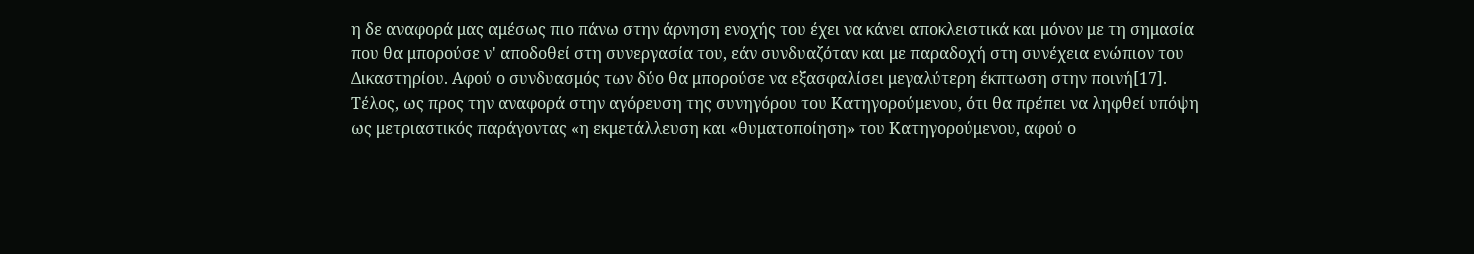η δε αναφορά μας αμέσως πιο πάνω στην άρνηση ενοχής του έχει να κάνει αποκλειστικά και μόνον με τη σημασία που θα μπορούσε ν' αποδοθεί στη συνεργασία του, εάν συνδυαζόταν και με παραδοχή στη συνέχεια ενώπιον του Δικαστηρίου. Αφού ο συνδυασμός των δύο θα μπορούσε να εξασφαλίσει μεγαλύτερη έκπτωση στην ποινή[17]. Τέλος, ως προς την αναφορά στην αγόρευση της συνηγόρου του Κατηγορούμενου, ότι θα πρέπει να ληφθεί υπόψη ως μετριαστικός παράγοντας «η εκμετάλλευση και «θυματοποίηση» του Κατηγορούμενου, αφού ο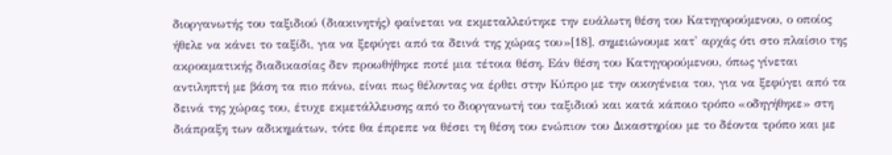διοργανωτής του ταξιδιού (διακινητής) φαίνεται να εκμεταλλεύτηκε την ευάλωτη θέση του Κατηγορούμενου, ο οποίος ήθελε να κάνει το ταξίδι, για να ξεφύγει από τα δεινά της χώρας του»[18], σημειώνουμε κατ' αρχάς ότι στο πλαίσιο της ακροαματικής διαδικασίας δεν προωθήθηκε ποτέ μια τέτοια θέση. Εάν θέση του Κατηγορούμενου, όπως γίνεται αντιληπτή με βάση τα πιο πάνω, είναι πως θέλοντας να έρθει στην Κύπρο με την οικογένεια του, για να ξεφύγει από τα δεινά της χώρας του, έτυχε εκμετάλλευσης από το διοργανωτή του ταξιδιού και κατά κάποιο τρόπο «οδηγήθηκε» στη διάπραξη των αδικημάτων, τότε θα έπρεπε να θέσει τη θέση του ενώπιον του Δικαστηρίου με το δέοντα τρόπο και με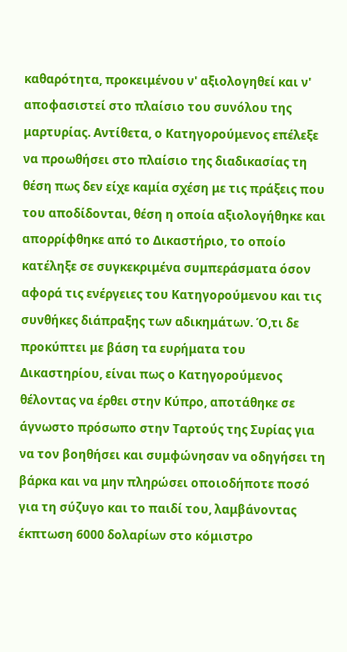καθαρότητα, προκειμένου ν' αξιολογηθεί και ν' αποφασιστεί στο πλαίσιο του συνόλου της μαρτυρίας. Αντίθετα, ο Κατηγορούμενος επέλεξε να προωθήσει στο πλαίσιο της διαδικασίας τη θέση πως δεν είχε καμία σχέση με τις πράξεις που του αποδίδονται, θέση η οποία αξιολογήθηκε και απορρίφθηκε από το Δικαστήριο, το οποίο κατέληξε σε συγκεκριμένα συμπεράσματα όσον αφορά τις ενέργειες του Κατηγορούμενου και τις συνθήκες διάπραξης των αδικημάτων. Ό,τι δε προκύπτει με βάση τα ευρήματα του Δικαστηρίου, είναι πως ο Κατηγορούμενος θέλοντας να έρθει στην Κύπρο, αποτάθηκε σε άγνωστο πρόσωπο στην Ταρτούς της Συρίας για να τον βοηθήσει και συμφώνησαν να οδηγήσει τη βάρκα και να μην πληρώσει οποιοδήποτε ποσό για τη σύζυγο και το παιδί του, λαμβάνοντας έκπτωση 6000 δολαρίων στο κόμιστρο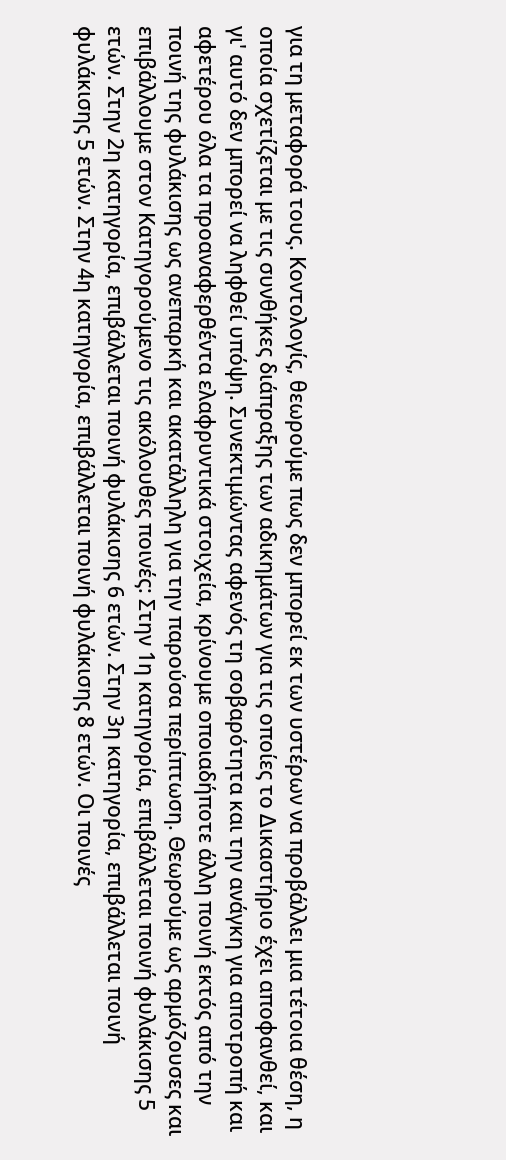για τη μεταφορά τους. Κοντολογίς, θεωρούμε πως δεν μπορεί εκ των υστέρων να προβάλλει μια τέτοια θέση, η οποία σχετίζεται με τις συνθήκες διάπραξης των αδικημάτων για τις οποίες το Δικαστήριο έχει αποφανθεί, και γι' αυτό δεν μπορεί να ληφθεί υπόψη. Συνεκτιμώντας αφενός τη σοβαρότητα και την ανάγκη για αποτροπή και αφετέρου όλα τα προαναφερθέντα ελαφρυντικά στοιχεία, κρίνουμε οποιαδήποτε άλλη ποινή εκτός από την ποινή της φυλάκισης ως ανεπαρκή και ακατάλληλη για την παρούσα περίπτωση. Θεωρούμε ως αρμόζουσες και επιβάλλουμε στον Κατηγορούμενο τις ακόλουθες ποινές: Στην 1η κατηγορία, επιβάλλεται ποινή φυλάκισης 5 ετών. Στην 2η κατηγορία, επιβάλλεται ποινή φυλάκισης 6 ετών. Στην 3η κατηγορία, επιβάλλεται ποινή φυλάκισης 5 ετών. Στην 4η κατηγορία, επιβάλλεται ποινή φυλάκισης 8 ετών. Οι ποινές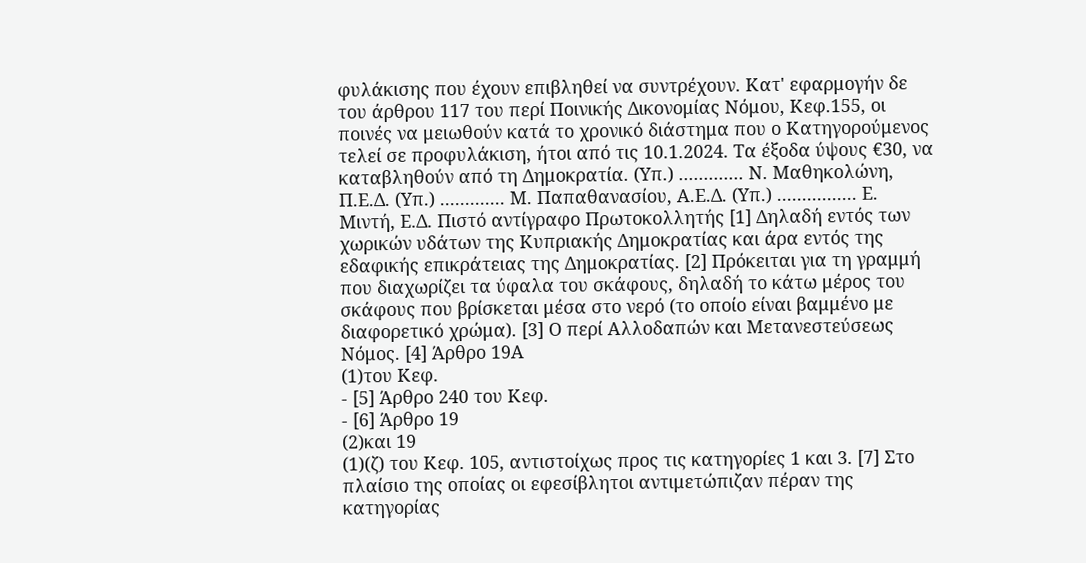φυλάκισης που έχουν επιβληθεί να συντρέχουν. Κατ' εφαρμογήν δε του άρθρου 117 του περί Ποινικής Δικονομίας Νόμου, Κεφ.155, οι ποινές να μειωθούν κατά το χρονικό διάστημα που ο Κατηγορούμενος τελεί σε προφυλάκιση, ήτοι από τις 10.1.2024. Τα έξοδα ύψους €30, να καταβληθούν από τη Δημοκρατία. (Υπ.) ............. Ν. Μαθηκολώνη, Π.Ε.Δ. (Υπ.) ............. Μ. Παπαθανασίου, Α.Ε.Δ. (Υπ.) ................ Ε. Μιντή, Ε.Δ. Πιστό αντίγραφο Πρωτοκολλητής [1] Δηλαδή εντός των χωρικών υδάτων της Κυπριακής Δημοκρατίας και άρα εντός της εδαφικής επικράτειας της Δημοκρατίας. [2] Πρόκειται για τη γραμμή που διαχωρίζει τα ύφαλα του σκάφους, δηλαδή το κάτω μέρος του σκάφους που βρίσκεται μέσα στο νερό (το οποίο είναι βαμμένο με διαφορετικό χρώμα). [3] Ο περί Αλλοδαπών και Μετανεστεύσεως Νόμος. [4] Άρθρο 19Α
(1)του Κεφ.
- [5] Άρθρο 240 του Κεφ.
- [6] Άρθρο 19
(2)και 19
(1)(ζ) του Κεφ. 105, αντιστοίχως προς τις κατηγορίες 1 και 3. [7] Στο πλαίσιο της οποίας οι εφεσίβλητοι αντιμετώπιζαν πέραν της κατηγορίας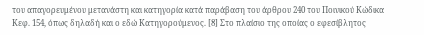του απαγορευμένου μετανάστη και κατηγορία κατά παράβαση του άρθρου 240 του Ποινικού Κώδικα Κεφ. 154, όπως δηλαδή και ο εδώ Κατηγορούμενος. [8] Στο πλαίσιο της οποίας ο εφεσίβλητος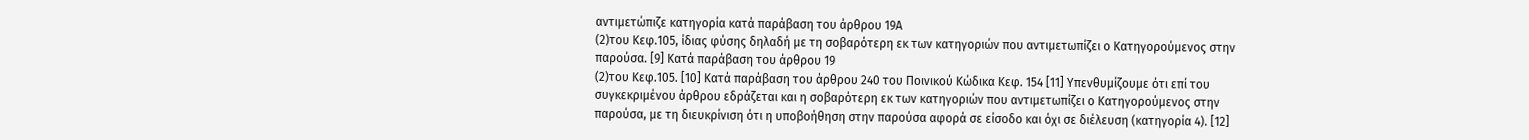αντιμετώπιζε κατηγορία κατά παράβαση του άρθρου 19Α
(2)του Κεφ.105, ίδιας φύσης δηλαδή με τη σοβαρότερη εκ των κατηγοριών που αντιμετωπίζει ο Κατηγορούμενος στην παρούσα. [9] Κατά παράβαση του άρθρου 19
(2)του Κεφ.105. [10] Κατά παράβαση του άρθρου 240 του Ποινικού Κώδικα Κεφ. 154 [11] Υπενθυμίζουμε ότι επί του συγκεκριμένου άρθρου εδράζεται και η σοβαρότερη εκ των κατηγοριών που αντιμετωπίζει ο Κατηγορούμενος στην παρούσα, με τη διευκρίνιση ότι η υποβοήθηση στην παρούσα αφορά σε είσοδο και όχι σε διέλευση (κατηγορία 4). [12]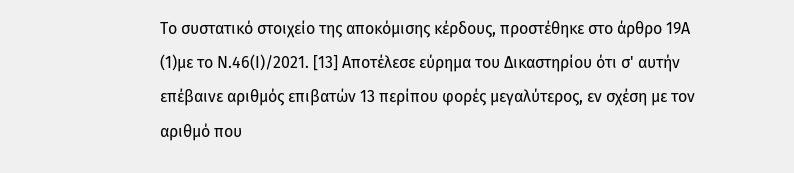Το συστατικό στοιχείο της αποκόμισης κέρδους, προστέθηκε στο άρθρο 19Α
(1)με το Ν.46(Ι)/2021. [13] Αποτέλεσε εύρημα του Δικαστηρίου ότι σ' αυτήν επέβαινε αριθμός επιβατών 13 περίπου φορές μεγαλύτερος, εν σχέση με τον αριθμό που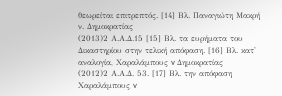θεωρείται επιτρεπτός. [14] Βλ. Παναγιώτη Μακρή ν. Δημοκρατίας
(2013)2 Α.Α.Δ.15 [15] Βλ. τα ευρήματα του Δικαστηρίου στην τελική απόφαση. [16] Βλ. κατ' αναλογία, Χαραλάμπους v Δημοκρατίας
(2012)2 Α.Α.Δ. 53. [17] Βλ. την απόφαση Χαραλάμπους v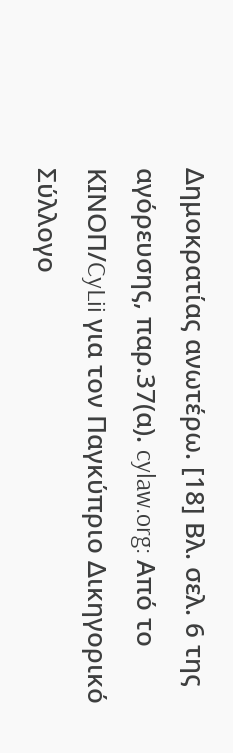Δημοκρατίας ανωτέρω. [18] Βλ. σελ. 6 της αγόρευσης, παρ.37(α). cylaw.org: Από το ΚΙΝOΠ/CyLii για τον Παγκύπριο Δικηγορικό Σύλλογο